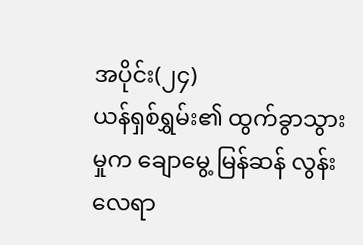အပိုင်း(၂၄)
ယန်ရှစ်ရွှမ်း၏ ထွက်ခွာသွားမှုက ချောမွေ့ မြန်ဆန် လွန်းလေရာ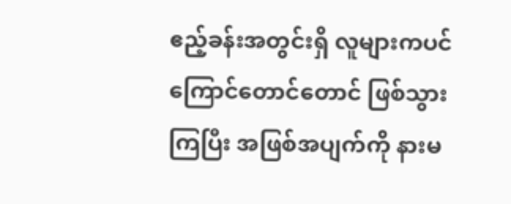ဧည့်ခန်းအတွင်းရှိ လူများကပင် ကြောင်တောင်တောင် ဖြစ်သွားကြပြီး အဖြစ်အပျက်ကို နားမ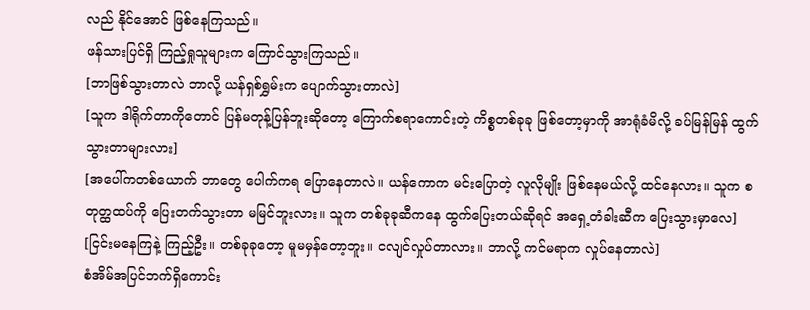လည် နိုင်အောင် ဖြစ်နေကြသည်။
ဖန်သားပြင်ရှိ ကြည့်ရှုသူများက ကြောင်သွားကြသည်။
[ဘာဖြစ်သွားတာလဲ ဘာလို့ ယန်ရှစ်ရွှမ်းက ပျောက်သွားတာလဲ]
[သူက ဒါရိုက်တာကိုတောင် ပြန်မတုန့်ပြန်ဘူးဆိုတော့ ကြောက်စရာကောင်းတဲ့ ကိစ္စတစ်ခုခု ဖြစ်တော့မှာကို အာရုံခံမိလို့ ခပ်မြန်မြန် ထွက်သွားတာများလား]
[အပေါ်ကတစ်ယောက် ဘာတွေ ပေါက်ကရ ပြောနေတာလဲ။ ယန်ကောက မင်းပြောတဲ့ လူလိုမျိုး ဖြစ်နေမယ်လို့ ထင်နေလား။ သူက စတုတ္ထထပ်ကို ပြေးတက်သွားတာ မမြင်ဘူးလား။ သူက တစ်ခုခုဆီကနေ ထွက်ပြေးတယ်ဆိုရင် အရှေ့တံခါးဆီက ပြေးသွားမှာလေ]
[ငြင်းမနေကြနဲ့ ကြည့်ဦး။ တစ်ခုခုတော့ မူမမှန်တော့ဘူး။ ငလျင်လှုပ်တာလား။ ဘာလို့ ကင်မရာက လှုပ်နေတာလဲ]
စံအိမ်အပြင်ဘက်ရှိကောင်း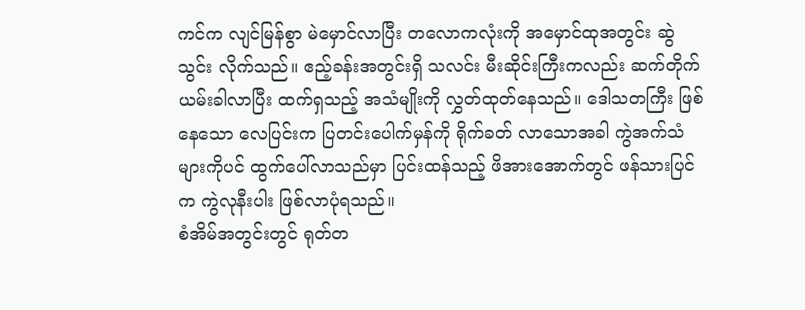ကင်က လျင်မြန်စွာ မဲမှောင်လာပြီး တလောကလုံးကို အမှောင်ထုအတွင်း ဆွဲသွင်း လိုက်သည်။ ဧည့်ခန်းအတွင်းရှိ သလင်း မီးဆိုင်းကြီးကလည်း ဆက်တိုက် ယမ်းခါလာပြီး ထက်ရှသည့် အသံမျိုးကို လွှတ်ထုတ်နေသည်။ ဒေါသတကြီး ဖြစ်နေသော လေပြင်းက ပြတင်းပေါက်မှန်ကို ရိုက်ခတ် လာသောအခါ ကွဲအက်သံများကိုပင် ထွက်ပေါ်လာသည်မှာ ပြင်းထန်သည့် ဖိအားအောက်တွင် ဖန်သားပြင်က ကွဲလုနီးပါး ဖြစ်လာပုံရသည်။
စံအိမ်အတွင်းတွင် ရုတ်တ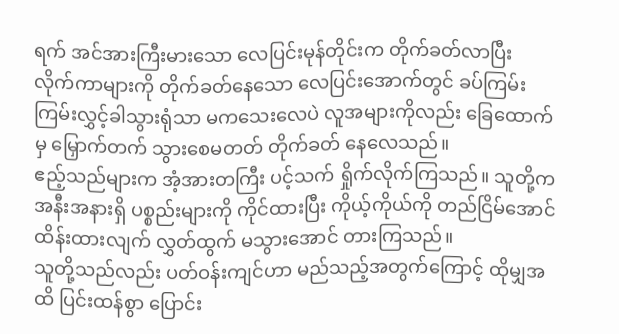ရက် အင်အားကြီးမားသော လေပြင်းမုန်တိုင်းက တိုက်ခတ်လာပြီး လိုက်ကာများကို တိုက်ခတ်နေသော လေပြင်းအောက်တွင် ခပ်ကြမ်းကြမ်းလွှင့်ခါသွားရုံသာ မကသေးလေပဲ လူအများကိုလည်း ခြေထောက်မှ မြှောက်တက် သွားစေမတတ် တိုက်ခတ် နေလေသည်။
ဧည့်သည်များက အံ့အားတကြီး ပင့်သက် ရှိုက်လိုက်ကြသည်။ သူတို့က အနီးအနားရှိ ပစ္စည်းများကို ကိုင်ထားပြီး ကိုယ့်ကိုယ်ကို တည်ငြိမ်အောင် ထိန်းထားလျက် လွှတ်ထွက် မသွားအောင် တားကြသည်။
သူတို့သည်လည်း ပတ်ဝန်းကျင်ဟာ မည်သည့်အတွက်ကြောင့် ထိုမျှအထိ ပြင်းထန်စွာ ပြောင်း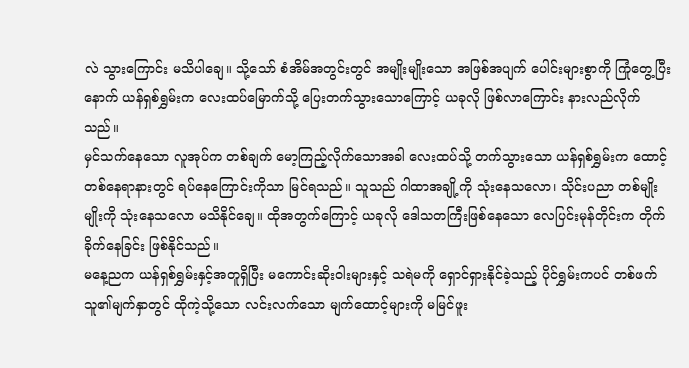လဲ သွားကြောင်း မသိပါချေ။ သို့သော် စံအိမ်အတွင်းတွင် အမျိုးမျိုးသော အဖြစ်အပျက် ပေါင်းများစွာကို ကြုံတွေ့ပြီးနောက် ယန်ရှစ်ရွှမ်းက လေးထပ်မြောက်သို့ ပြေးတက်သွားသောကြောင့် ယခုလို ဖြစ်လာကြောင်း နားလည်လိုက်သည်။
မှင်သက်နေသော လူအုပ်က တစ်ချက် မော့ကြည့်လိုက်သောအခါ လေးထပ်သို့ တက်သွားသော ယန်ရှစ်ရွှမ်းက ထောင့်တစ်နေရာနားတွင် ရပ်နေကြောင်းကိုသာ မြင်ရသည်။ သူသည် ဂါထာအချို့ကို သုံးနေသလော၊ သိုင်းပညာ တစ်မျိုးမျိုးကို သုံးနေသလော မသိနိုင်ချေ။ ထိုအတွက်ကြောင့် ယခုလို ဒေါသတကြီးဖြစ်နေသော လေပြင်းမုန်တိုင်းက တိုက်ခိုက်နေခြင်း ဖြစ်နိုင်သည်။
မနေ့ညက ယန်ရှစ်ရွှမ်းနှင့်အတူရှိပြီး မကောင်းဆိုးဝါးများနှင့် သရဲမကို ရှောင်ရှားနိုင်ခဲ့သည့် ပိုင်ရွှမ်းကပင် တစ်ဖက်သူ၏မျက်နှာတွင် ထိုကဲ့သို့သော လင်းလက်သော မျက်ထောင့်များကို မမြင်ဖူး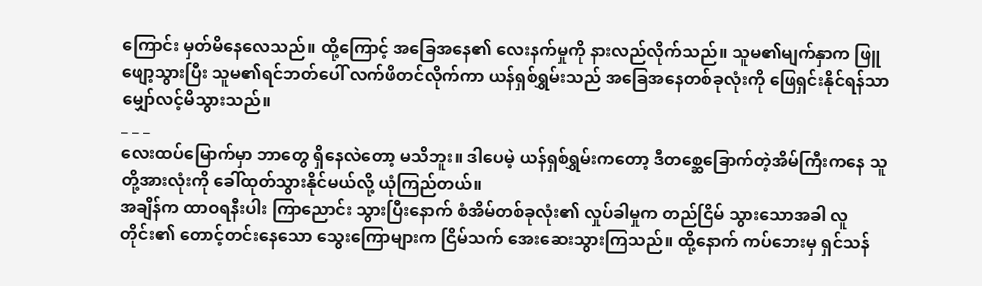ကြောင်း မှတ်မိနေလေသည်။ ထို့ကြောင့် အခြေအနေ၏ လေးနက်မှုကို နားလည်လိုက်သည်။ သူမ၏မျက်နှာက ဖြူဖျော့သွားပြီး သူမ၏ရင်ဘတ်ပေါ် လက်ဖိတင်လိုက်ကာ ယန်ရှစ်ရွှမ်းသည် အခြေအနေတစ်ခုလုံးကို ဖြေရှင်းနိုင်ရန်သာ မျှော်လင့်မိသွားသည်။
_ _ _
လေးထပ်မြောက်မှာ ဘာတွေ ရှိနေလဲတော့ မသိဘူး။ ဒါပေမဲ့ ယန်ရှစ်ရွှမ်းကတော့ ဒီတစ္ဆေခြောက်တဲ့အိမ်ကြီးကနေ သူတို့အားလုံးကို ခေါ်ထုတ်သွားနိုင်မယ်လို့ ယုံကြည်တယ်။
အချိန်က ထာဝရနီးပါး ကြာညောင်း သွားပြီးနောက် စံအိမ်တစ်ခုလုံး၏ လှုပ်ခါမှုက တည်ငြိမ် သွားသောအခါ လူတိုင်း၏ တောင့်တင်းနေသော သွေးကြောများက ငြိမ်သက် အေးဆေးသွားကြသည်။ ထို့နောက် ကပ်ဘေးမှ ရှင်သန်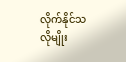လိုက်နိုင်သလိုမျိုး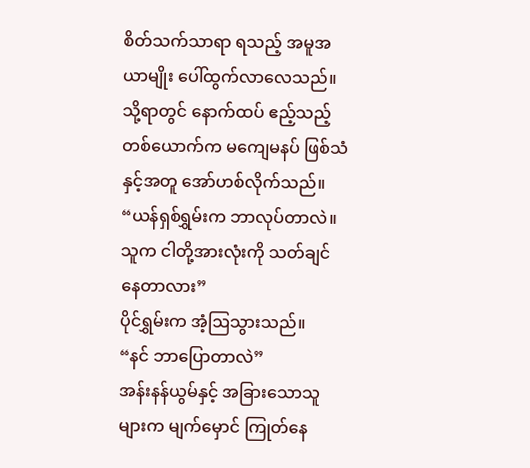စိတ်သက်သာရာ ရသည့် အမူအယာမျိုး ပေါ်ထွက်လာလေသည်။
သို့ရာတွင် နောက်ထပ် ဧည့်သည့်တစ်ယောက်က မကျေမနပ် ဖြစ်သံနှင့်အတူ အော်ဟစ်လိုက်သည်။
“ယန်ရှစ်ရွှမ်းက ဘာလုပ်တာလဲ။ သူက ငါတို့အားလုံးကို သတ်ချင်နေတာလား”
ပိုင်ရွှမ်းက အံ့ဩသွားသည်။
“နင် ဘာပြောတာလဲ”
အန်းနန်ယွမ်နှင့် အခြားသောသူများက မျက်မှောင် ကြုတ်နေ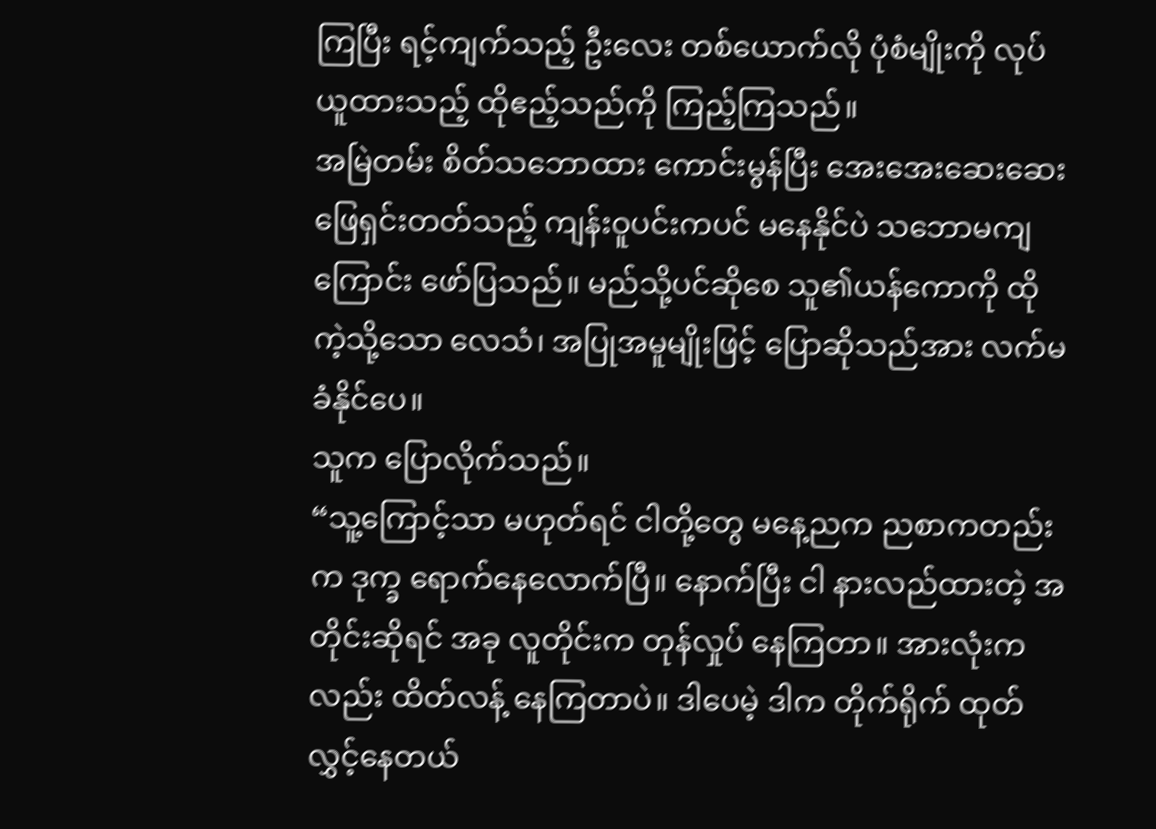ကြပြီး ရင့်ကျက်သည့် ဦးလေး တစ်ယောက်လို ပုံစံမျိုးကို လုပ်ယူထားသည့် ထိုဧည့်သည်ကို ကြည့်ကြသည်။
အမြဲတမ်း စိတ်သဘောထား ကောင်းမွန်ပြီး အေးအေးဆေးဆေး ဖြေရှင်းတတ်သည့် ကျန်းဝူပင်းကပင် မနေနိုင်ပဲ သဘောမကျကြောင်း ဖော်ပြသည်။ မည်သို့ပင်ဆိုစေ သူ၏ယန်ကောကို ထိုကဲ့သို့သော လေသံ၊ အပြုအမူမျိုးဖြင့် ပြောဆိုသည်အား လက်မခံနိုင်ပေ။
သူက ပြောလိုက်သည်။
“သူ့ကြောင့်သာ မဟုတ်ရင် ငါတို့တွေ မနေ့ညက ညစာကတည်းက ဒုက္ခ ရောက်နေလောက်ပြီ။ နောက်ပြီး ငါ နားလည်ထားတဲ့ အတိုင်းဆိုရင် အခု လူတိုင်းက တုန်လှုပ် နေကြတာ။ အားလုံးကလည်း ထိတ်လန့် နေကြတာပဲ။ ဒါပေမဲ့ ဒါက တိုက်ရိုက် ထုတ်လွှင့်နေတယ်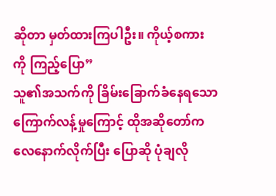ဆိုတာ မှတ်ထားကြပါဦး။ ကိုယ့်စကားကို ကြည့်ပြော”
သူ၏အသက်ကို ခြိမ်းခြောက်ခံနေရသော ကြောက်လန့်မှုကြောင့် ထိုအဆိုတော်က လေနောက်လိုက်ပြီး ပြောဆို ပုံချလို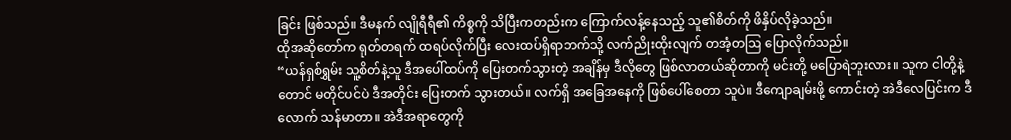ခြင်း ဖြစ်သည်။ ဒီမနက် လျိုရီရီ၏ ကိစ္စကို သိပြီးကတည်းက ကြောက်လန့်နေသည့် သူ၏စိတ်ကို ဖိနှိပ်လိုခဲ့သည်။
ထိုအဆိုတော်က ရုတ်တရက် ထရပ်လိုက်ပြီး လေးထပ်ရှိရာဘက်သို့ လက်ညိုးထိုးလျက် တအံ့တဩ ပြောလိုက်သည်။
“ယန်ရှစ်ရွှမ်း သူ့စိတ်နဲ့သူ ဒီအပေါ်ထပ်ကို ပြေးတက်သွားတဲ့ အချိန်မှ ဒီလိုတွေ ဖြစ်လာတယ်ဆိုတာကို မင်းတို့ မပြောရဲဘူးလား။ သူက ငါတို့နဲ့တောင် မတိုင်ပင်ပဲ ဒီအတိုင်း ပြေးတက် သွားတယ်။ လက်ရှိ အခြေအနေကို ဖြစ်ပေါ်စေတာ သူပဲ။ ဒီကျောချမ်းဖို့ ကောင်းတဲ့ အဲဒီလေပြင်းက ဒီလောက် သန်မာတာ။ အဲဒီအရာတွေကို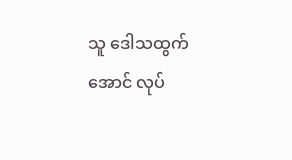သူ ဒေါသထွက်အောင် လုပ်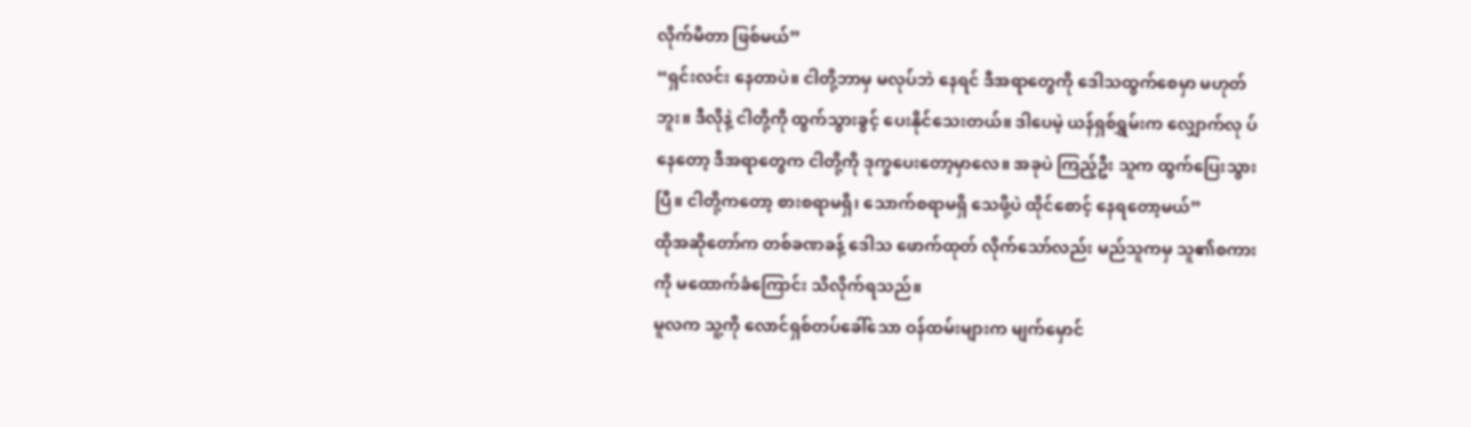လိုက်မိတာ ဖြစ်မယ်”
“ရှင်းလင်း နေတာပဲ။ ငါတို့ဘာမှ မလုပ်ဘဲ နေရင် ဒီအရာတွေကို ဒေါသထွက်စေမှာ မဟုတ်ဘူး။ ဒီလိုနဲ့ ငါတို့ကို ထွက်သွားခွင့် ပေးနိုင်သေးတယ်။ ဒါပေမဲ့ ယန်ရှစ်ရွှမ်းက လျှောက်လု ပ်နေတော့ ဒီအရာတွေက ငါတို့ကို ဒုက္ခပေးတော့မှာလေ။ အခုပဲ ကြည့်ဦး သူက ထွက်ပြေးသွားပြီ။ ငါတို့ကတော့ စားစရာမရှိ၊ သောက်စရာမရှိ သေဖို့ပဲ ထိုင်စောင့် နေရတော့မယ်”
ထိုအဆိုတော်က တစ်ခဏခန့် ဒေါသ ဖောက်ထုတ် လိုက်သော်လည်း မည်သူကမှ သူ၏စကားကို မထောက်ခံကြောင်း သိလိုက်ရသည်။
မူလက သူ့ကို လောင်ရှစ်တပ်ခေါ်သော ဝန်ထမ်းများက မျက်မှောင်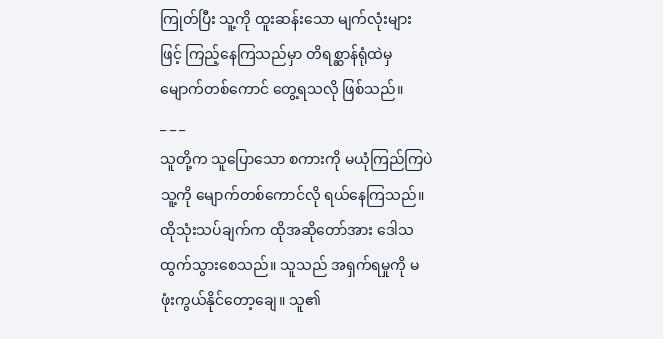ကြုတ်ပြီး သူ့ကို ထူးဆန်းသော မျက်လုံးများဖြင့် ကြည့်နေကြသည်မှာ တိရစ္ဆာန်ရုံထဲမှ မျောက်တစ်ကောင် တွေ့ရသလို ဖြစ်သည်။
_ _ _
သူတို့က သူပြောသော စကားကို မယုံကြည်ကြပဲ သူ့ကို မျောက်တစ်ကောင်လို ရယ်နေကြသည်။
ထိုသုံးသပ်ချက်က ထိုအဆိုတော်အား ဒေါသ ထွက်သွားစေသည်။ သူသည် အရှက်ရမှုကို မဖုံးကွယ်နိုင်တော့ချေ။ သူ၏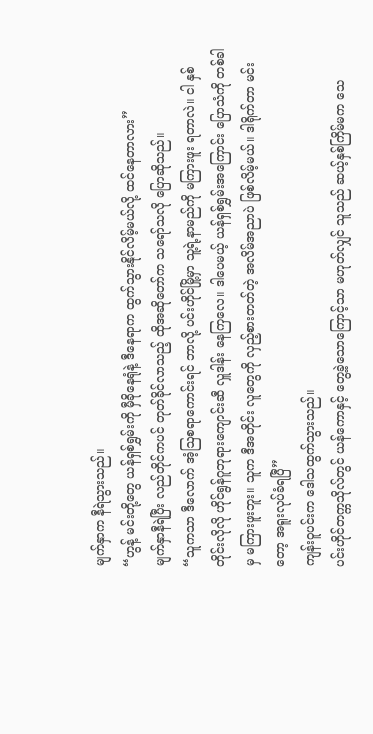မျက်နှာက နီရဲသွားသည်။
“ဟွန့် မင်းတို့တွေ ယန်ရှစ်ရွှမ်းကို မှီခိုနေရုံနဲ့ ဒီနေရာက ထွက်သွားနိုင်လိမ့်မယ်လို့ ထင်နေတာလား”
မျက်နှာနီရဲပြီး လည်တိုင်ကပင် တုတ်ခိုင်လာသည့် ထိုအဆိုတော်က သရော်သလို ပြောဆိုသည်။
“သူကသာ ဒီလောက် အံ့ဩစရာကောင်းရင် ဘာလို့ ပင်းဟိုင်မြို့မှာ သူ့ရဲ့နာမည်ကို မကြားဖူး ရတာလဲ။ ငါ နှစ်တိုင်းလိုလို ဟိုင်ရွန်ဂူဘုရားကျောင်းဆီ လှူဒါန်း နေကြလေ။ ဒါပေမယ့် ယန်ရှစ်ရွှမ်းအကြောင်း ပြောသံကို တစ်ခါမှ မကြားဖူးဘူး။ သူက ဒီအတိုင်း လူတွေကို လှည့်စားတတ်တဲ့ အလိမ်အညာပဲ ဖြစ်လိမ့်မယ်။ ဒါရိုက်တာ မင်းတော့ အရူးလုပ်ခံရပြီ”
ကျန်းဝူပင်းက ဒေါသထွက်သွားသည်။
ပင်းဟိုင်တက္ကသိုလ်တွင် ယန်ကောနှင့် တွေ့ခဲ့သောကြောင့်သာ မဟုတ်လျှင် သူသည် ဆယ့်နှစ်ကြိမ်မက သေ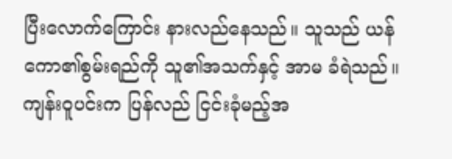ပြီးလောက်ကြောင်း နားလည်နေသည်။ သူသည် ယန်ကော၏စွမ်းရည်ကို သူ၏အသက်နှင့် အာမ ခံရဲသည်။
ကျန်းဝူပင်းက ပြန်လည် ငြင်းခုံမည့်အ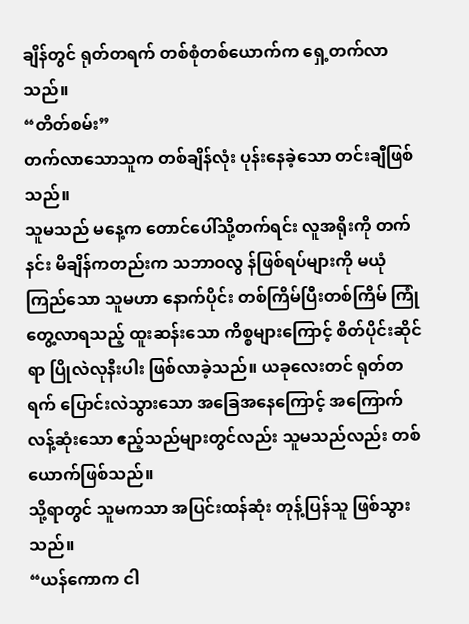ချိန်တွင် ရုတ်တရက် တစ်စုံတစ်ယောက်က ရှေ့တက်လာသည်။
“တိတ်စမ်း”
တက်လာသောသူက တစ်ချိန်လုံး ပုန်းနေခဲ့သော တင်းချီဖြစ်သည်။
သူမသည် မနေ့က တောင်ပေါ်သို့တက်ရင်း လူအရိုးကို တက်နင်း မိချိန်ကတည်းက သဘာဝလွ န်ဖြစ်ရပ်များကို မယုံကြည်သော သူမဟာ နောက်ပိုင်း တစ်ကြိမ်ပြီးတစ်ကြိမ် ကြုံတွေ့လာရသည့် ထူးဆန်းသော ကိစ္စများကြောင့် စိတ်ပိုင်းဆိုင်ရာ ပြိုလဲလုနီးပါး ဖြစ်လာခဲ့သည်။ ယခုလေးတင် ရုတ်တရက် ပြောင်းလဲသွားသော အခြေအနေကြောင့် အကြောက်လန့်ဆုံးသော ဧည့်သည်များတွင်လည်း သူမသည်လည်း တစ်ယောက်ဖြစ်သည်။
သို့ရာတွင် သူမကသာ အပြင်းထန်ဆုံး တုန့်ပြန်သူ ဖြစ်သွားသည်။
“ယန်ကောက ငါ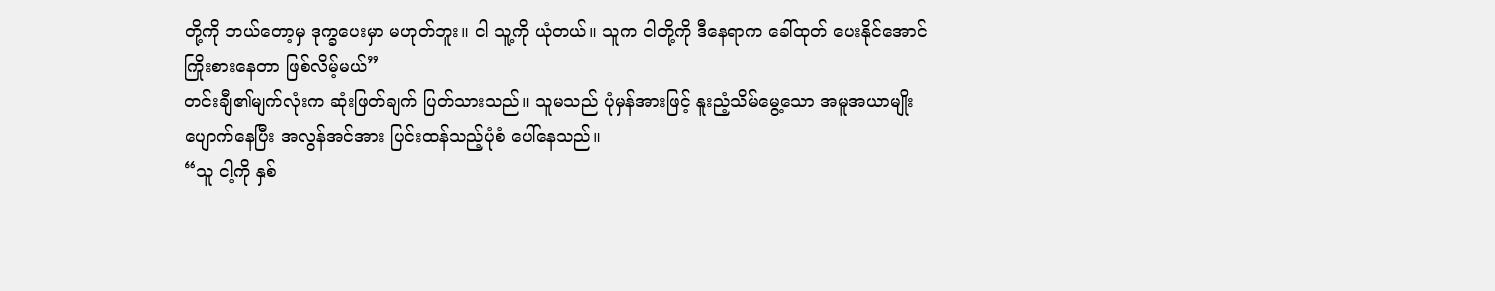တို့ကို ဘယ်တော့မှ ဒုက္ခပေးမှာ မဟုတ်ဘူး။ ငါ သူ့ကို ယုံတယ်။ သူက ငါတို့ကို ဒီနေရာက ခေါ်ထုတ် ပေးနိုင်အောင် ကြိုးစားနေတာ ဖြစ်လိမ့်မယ်”
တင်းချီ၏မျက်လုံးက ဆုံးဖြတ်ချက် ပြတ်သားသည်။ သူမသည် ပုံမှန်အားဖြင့် နူးညံ့သိမ်မွေ့သော အမူအယာမျိုး ပျောက်နေပြီး အလွန်အင်အား ပြင်းထန်သည့်ပုံစံ ပေါ်နေသည်။
“သူ ငါ့ကို နှစ်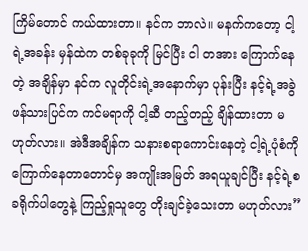ကြိမ်တောင် ကယ်ထားတာ။ နင်က ဘာလဲ။ မနက်ကတော့ ငါ့ရဲ့အခန်း မှန်ထဲက တစ်ခုခုကို မြင်ပြီး ငါ တအား ကြောက်နေတဲ့ အချိန်မှာ နင်က လူတိုင်းရဲ့အနောက်မှာ ပုန်းပြီး နင့်ရဲ့အခွဲဖန်သားပြင်က ကင်မရာကို ငါ့ဆီ တည့်တည့် ချိန်ထားတာ မဟုတ်လား။ အဲဒီအချိန်က သနားစရာကောင်းနေတဲ့ ငါ့ရဲ့ပုံစံကို ကြောက်နေတာတောင်မှ အကျိုးအမြတ် အရယူချင်ပြီး နင့်ရဲ့စခရိုက်ပါတွေနဲ့ ကြည့်ရှုသူတွေ တိုးချင်ခဲ့သေးတာ မဟုတ်လား”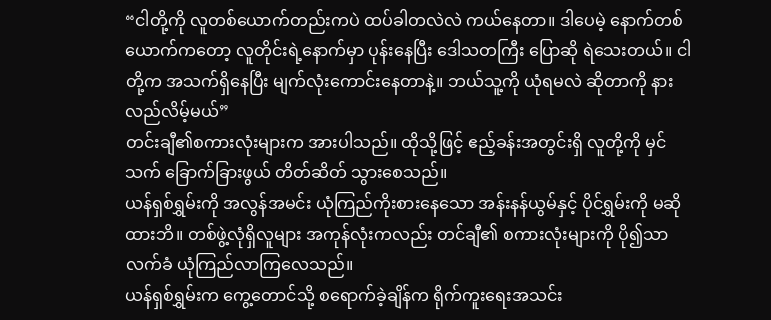“ငါတို့ကို လူတစ်ယောက်တည်းကပဲ ထပ်ခါတလဲလဲ ကယ်နေတာ။ ဒါပေမဲ့ နောက်တစ်ယောက်ကတော့ လူတိုင်းရဲ့နောက်မှာ ပုန်းနေပြီး ဒေါသတကြီး ပြောဆို ရဲသေးတယ်။ ငါတို့က အသက်ရှိနေပြီး မျက်လုံးကောင်းနေတာနဲ့။ ဘယ်သူ့ကို ယုံရမလဲ ဆိုတာကို နားလည်လိမ့်မယ်”
တင်းချီ၏စကားလုံးများက အားပါသည်။ ထိုသို့ဖြင့် ဧည့်ခန်းအတွင်းရှိ လူတို့ကို မှင်သက် ခြောက်ခြားဖွယ် တိတ်ဆိတ် သွားစေသည်။
ယန်ရှစ်ရွှမ်းကို အလွန်အမင်း ယုံကြည်ကိုးစားနေသော အန်းနန်ယွမ်နှင့် ပိုင်ရွှမ်းကို မဆိုထားဘိ။ တစ်ဖွဲ့လုံရှိလူများ အကုန်လုံးကလည်း တင်ချီ၏ စကားလုံးများကို ပို၍သာ လက်ခံ ယုံကြည်လာကြလေသည်။
ယန်ရှစ်ရွှမ်းက ကွေ့တောင်သို့ စရောက်ခဲ့ချိန်က ရိုက်ကူးရေးအသင်း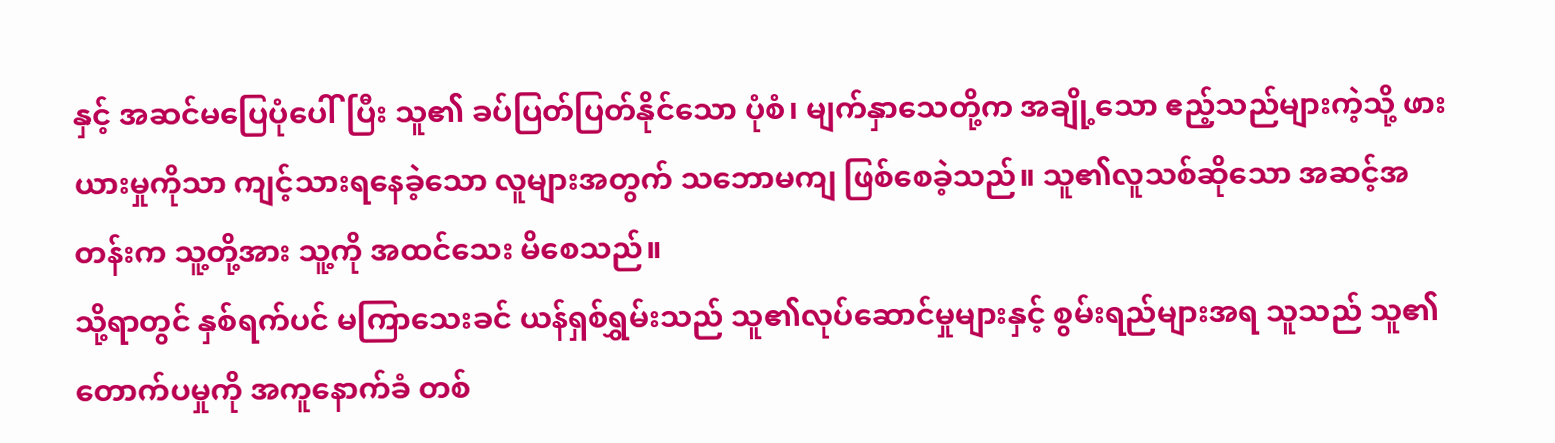နှင့် အဆင်မပြေပုံပေါ်ပြီး သူ၏ ခပ်ပြတ်ပြတ်နိုင်သော ပုံစံ၊ မျက်နှာသေတို့က အချို့သော ဧည့်သည်များကဲ့သို့ ဖားယားမှုကိုသာ ကျင့်သားရနေခဲ့သော လူများအတွက် သဘောမကျ ဖြစ်စေခဲ့သည်။ သူ၏လူသစ်ဆိုသော အဆင့်အတန်းက သူ့တို့အား သူ့ကို အထင်သေး မိစေသည်။
သို့ရာတွင် နှစ်ရက်ပင် မကြာသေးခင် ယန်ရှစ်ရွှမ်းသည် သူ၏လုပ်ဆောင်မှုများနှင့် စွမ်းရည်များအရ သူသည် သူ၏တောက်ပမှုကို အကူနောက်ခံ တစ်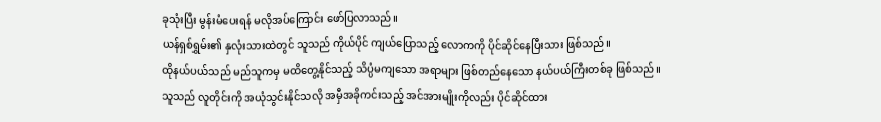ခုသုံးပြီး မွန်းမံပေးရန် မလိုအပ်ကြောင်း ဖော်ပြလာသည်။
ယန်ရှစ်ရွှမ်း၏ နှလုံးသားထဲတွင် သူသည် ကိုယ်ပိုင် ကျယ်ပြောသည့် လောကကို ပိုင်ဆိုင်နေပြီးသား ဖြစ်သည်။
ထိုနယ်ပယ်သည် မည်သူကမှ မထိတွေ့နိုင်သည့် သိပ္ပံမကျသော အရာများ ဖြစ်တည်နေသော နယ်ပယ်ကြီးတစ်ခု ဖြစ်သည်။
သူသည် လူတိုင်းကို အယုံသွင်းနိုင်သလို အမှီအခိုကင်းသည့် အင်အားမျိုးကိုလည်း ပိုင်ဆိုင်ထား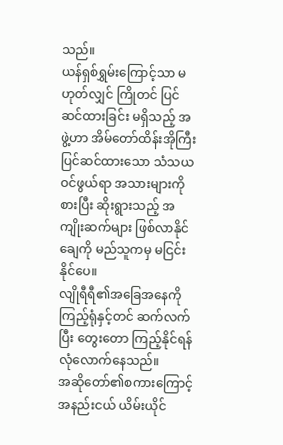သည်။
ယန်ရှစ်ရွှမ်းကြောင့်သာ မဟုတ်လျှင် ကြိုတင် ပြင်ဆင်ထားခြင်း မရှိသည့် အဖွဲ့ဟာ အိမ်တော်ထိန်းအိုကြီး ပြင်ဆင်ထားသော သံသယဝင်ဖွယ်ရာ အသားများကို စားပြီး ဆိုးရွားသည့် အကျိုးဆက်များ ဖြစ်လာနိုင်ချေကို မည်သူကမှ မငြင်းနိုင်ပေ။
လျိုရီရီ၏အခြေအနေကို ကြည့်ရုံနှင့်တင် ဆက်လက်ပြီး တွေးတော ကြည့်နိုင်ရန် လုံလောက်နေသည်။
အဆိုတော်၏စကားကြောင့် အနည်းငယ် ယိမ်းယိုင်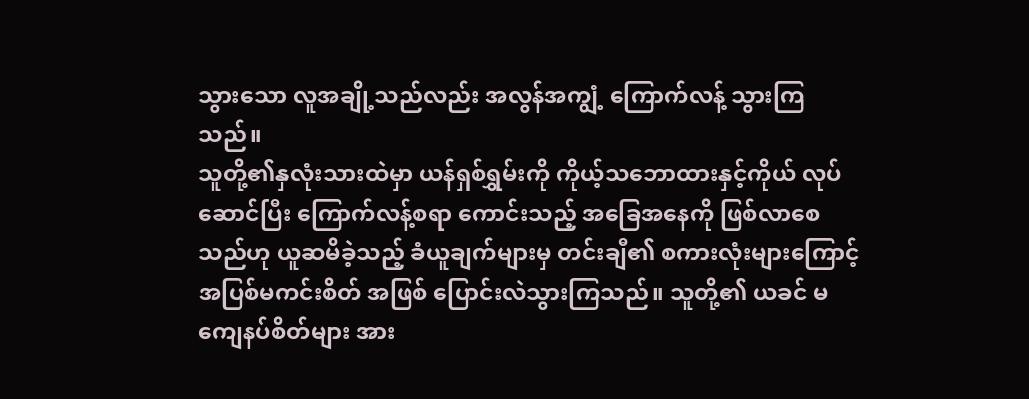သွားသော လူအချို့သည်လည်း အလွန်အကျွံ့ ကြောက်လန့် သွားကြသည်။
သူတို့၏နှလုံးသားထဲမှာ ယန်ရှစ်ရွှမ်းကို ကိုယ့်သဘောထားနှင့်ကိုယ် လုပ်ဆောင်ပြီး ကြောက်လန့်စရာ ကောင်းသည့် အခြေအနေကို ဖြစ်လာစေသည်ဟု ယူဆမိခဲ့သည့် ခံယူချက်များမှ တင်းချီ၏ စကားလုံးများကြောင့် အပြစ်မကင်းစိတ် အဖြစ် ပြောင်းလဲသွားကြသည်။ သူတို့၏ ယခင် မကျေနပ်စိတ်များ အား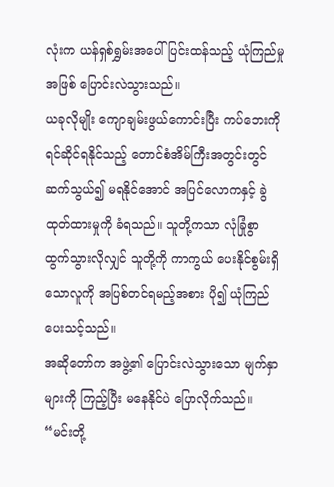လုံးက ယန်ရှစ်ရွှမ်းအပေါ် ပြင်းထန်သည့် ယုံကြည်မှုအဖြစ် ပြောင်းလဲသွားသည်။
ယခုလိုမျိုး ကျောချမ်းဖွယ်ကောင်းပြီး ကပ်ဘေးကို ရင်ဆိုင်ရနိုင်သည့် တောင်စံအိမ်ကြီးအတွင်းတွင် ဆက်သွယ်၍ မရနိုင်အောင် အပြင်လောကနှင့် ခွဲထုတ်ထားမှုကို ခံရသည်။ သူတို့ကသာ လုံခြုံစွာ ထွက်သွားလိုလျှင် သူတို့ကို ကာကွယ် ပေးနိုင်စွမ်းရှိသောလူကို အပြစ်တင်ရမည့်အစား ပို၍ ယုံကြည် ပေးသင့်သည်။
အဆိုတော်က အဖွဲ့၏ ပြောင်းလဲသွားသော မျက်နှာများကို ကြည့်ပြီး မနေနိုင်ပဲ ပြောလိုက်သည်။
“မင်းတို့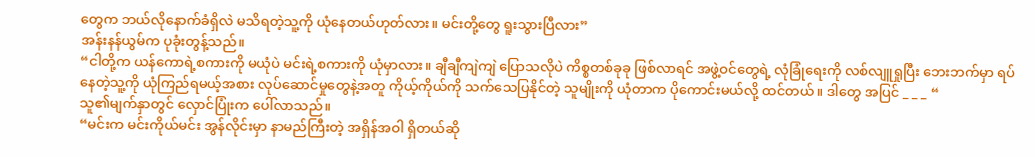တွေက ဘယ်လိုနောက်ခံရှိလဲ မသိရတဲ့သူ့ကို ယုံနေတယ်ဟုတ်လား။ မင်းတို့တွေ ရူးသွားပြီလား”
အန်းနန်ယွမ်က ပုခုံးတွန့်သည်။
“ငါတို့က ယန်ကောရဲ့စကားကို မယုံပဲ မင်းရဲ့စကားကို ယုံမှာလား။ ချီချီကျဲကျဲ ပြောသလိုပဲ ကိစ္စတစ်ခုခု ဖြစ်လာရင် အဖွဲ့ဝင်တွေရဲ့ လုံခြုံရေးကို လစ်လျူရှုပြီး ဘေးဘက်မှာ ရပ်နေတဲ့သူ့ကို ယုံကြည်ရမယ့်အစား လုပ်ဆောင်မှုတွေနဲ့အတူ ကိုယ့်ကိုယ်ကို သက်သေပြနိုင်တဲ့ သူမျိုးကို ယုံတာက ပိုကောင်းမယ်လို့ ထင်တယ်။ ဒါတွေ အပြင် _ _ _ “
သူ၏မျက်နှာတွင် လှောင်ပြုံးက ပေါ်လာသည်။
“မင်းက မင်းကိုယ်မင်း အွန်လိုင်းမှာ နာမည်ကြီးတဲ့ အရှိန်အဝါ ရှိတယ်ဆို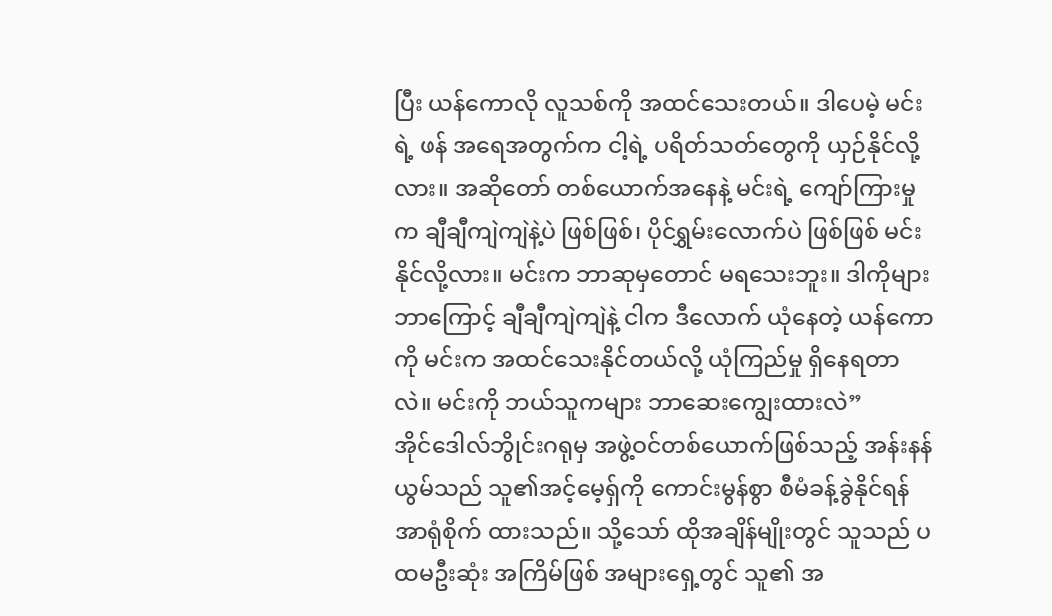ပြီး ယန်ကောလို လူသစ်ကို အထင်သေးတယ်။ ဒါပေမဲ့ မင်းရဲ့ ဖန် အရေအတွက်က ငါ့ရဲ့ ပရိတ်သတ်တွေကို ယှဉ်နိုင်လို့လား။ အဆိုတော် တစ်ယောက်အနေနဲ့ မင်းရဲ့ ကျော်ကြားမှုက ချီချီကျဲကျဲနဲ့ပဲ ဖြစ်ဖြစ်၊ ပိုင်ရွှမ်းလောက်ပဲ ဖြစ်ဖြစ် မင်း နိုင်လို့လား။ မင်းက ဘာဆုမှတောင် မရသေးဘူး။ ဒါကိုများ ဘာကြောင့် ချီချီကျဲကျဲနဲ့ ငါက ဒီလောက် ယုံနေတဲ့ ယန်ကောကို မင်းက အထင်သေးနိုင်တယ်လို့ ယုံကြည်မှု ရှိနေရတာလဲ။ မင်းကို ဘယ်သူကများ ဘာဆေးကျွေးထားလဲ”
အိုင်ဒေါလ်ဘွိုင်းဂရုမှ အဖွဲ့ဝင်တစ်ယောက်ဖြစ်သည့် အန်းနန်ယွမ်သည် သူ၏အင့်မေ့ရှ်ကို ကောင်းမွန်စွာ စီမံခန့်ခွဲနိုင်ရန် အာရုံစိုက် ထားသည်။ သို့သော် ထိုအချိန်မျိုးတွင် သူသည် ပထမဦးဆုံး အကြိမ်ဖြစ် အများရှေ့တွင် သူ၏ အ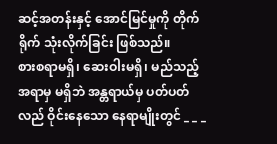ဆင့်အတန်းနှင့် အောင်မြင်မှုကို တိုက်ရိုက် သုံးလိုက်ခြင်း ဖြစ်သည်။
စားစရာမရှိ၊ ဆေးဝါးမရှိ၊ မည်သည့်အရာမှ မရှိဘဲ အန္တရာယ်မှ ပတ်ပတ်လည် ဝိုင်းနေသော နေရာမျိုးတွင် _ _ _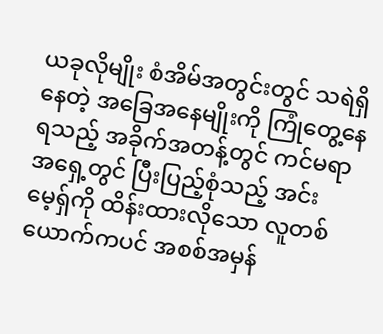ယခုလိုမျိုး စံအိမ်အတွင်းတွင် သရဲရှိနေတဲ့ အခြေအနေမျိုးကို ကြုံတွေ့နေရသည့် အခိုက်အတန့်တွင် ကင်မရာ အရှေ့တွင် ပြီးပြည့်စုံသည့် အင်းမေ့ရှ်ကို ထိန်းထားလိုသော လူတစ်ယောက်ကပင် အစစ်အမှန်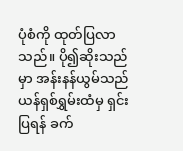ပုံစံကို ထုတ်ပြလာသည်။ ပို၍ဆိုးသည်မှာ အန်းနန်ယွမ်သည် ယန်ရှစ်ရွှမ်းထံမှ ရှင်းပြရန် ခက်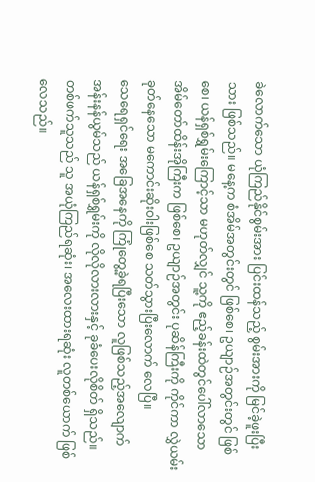ခဲလောက်သော ယုံကြည်နိုင်စွမ်းအား ပြင်းထန်သည့် စွမ်းအားကို မြင်ခဲ့ဖူးပြီးသား ဖြစ်သည်။ မနေ့က စံအိမ်အတွင်းတွင် ဖြစ်စေ၊ ဥယျာဉ်အတွင်းတွင် ဖြစ်စေ၊ ယန်ရှစ်ရွှမ်းကြောင့်သာ မဟုတ်လျှင် သူ့ကို ဧည့်ခန်းထဲတွင်ပေါ်လာသော အိမ်တော်ထိန်းအိုကြီးက ဖြစ်စေ၊ ဥယျာဉ်အတွင်း ပုဆိန်ကြီးကို ကိုင်ကာ လွှဲယမ်းခုတ်နေသော မကောင်းဆိုးဝါးဖြစ်စေ သတ်သွားပြီးလောက် လေပြီ။
သေရေရှင်ရေး အခြေအနေကို ကြုံတွေ့ခဲ့ရပြီးသော လူဖြစ်သည့်အလျောက် အန်းနန်ယွမ်သည် ယန်ရှစ်ရွှမ်းကို လိုလိုလားလားနှင့် ခုခံပေးလိုစိတ် ရှိသည်။ တစ်ဖက်သူသည် သူ အယုံကြည်ရဆုံး၊ အလေးထားရဆုံး လူတစ်ယောက် ဖြစ်လေသည်။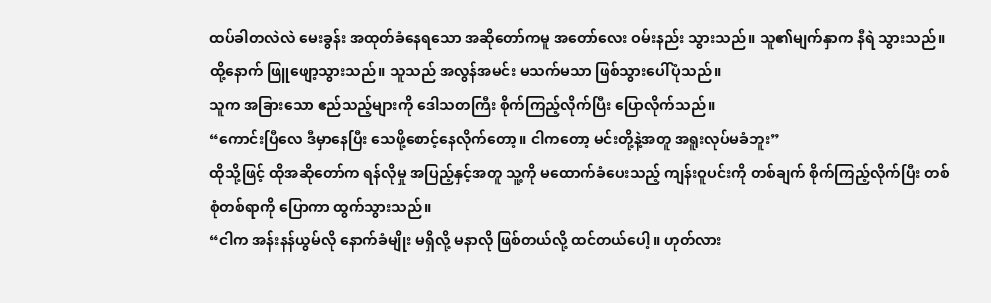ထပ်ခါတလဲလဲ မေးခွန်း အထုတ်ခံနေရသော အဆိုတော်ကမူ အတော်လေး ဝမ်းနည်း သွားသည်။ သူ၏မျက်နှာက နီရဲ သွားသည်။ ထို့နောက် ဖြူဖျော့သွားသည်။ သူသည် အလွန်အမင်း မသက်မသာ ဖြစ်သွားပေါ်ပုံသည်။
သူက အခြားသော ဧည်သည့်များကို ဒေါသတကြီး စိုက်ကြည့်လိုက်ပြီး ပြောလိုက်သည်။
“ကောင်းပြီလေ ဒီမှာနေပြီး သေဖို့စောင့်နေလိုက်တော့။ ငါကတော့ မင်းတို့နဲ့အတူ အရူးလုပ်မခံဘူး”
ထိုသို့ဖြင့် ထိုအဆိုတော်က ရန်လိုမှု အပြည့်နှင့်အတူ သူ့ကို မထောက်ခံပေးသည့် ကျန်းဝူပင်းကို တစ်ချက် စိုက်ကြည့်လိုက်ပြီး တစ်စုံတစ်ရာကို ပြောကာ ထွက်သွားသည်။
“ငါက အန်းနန်ယွမ်လို နောက်ခံမျိုး မရှိလို့ မနာလို ဖြစ်တယ်လို့ ထင်တယ်ပေါ့။ ဟုတ်လား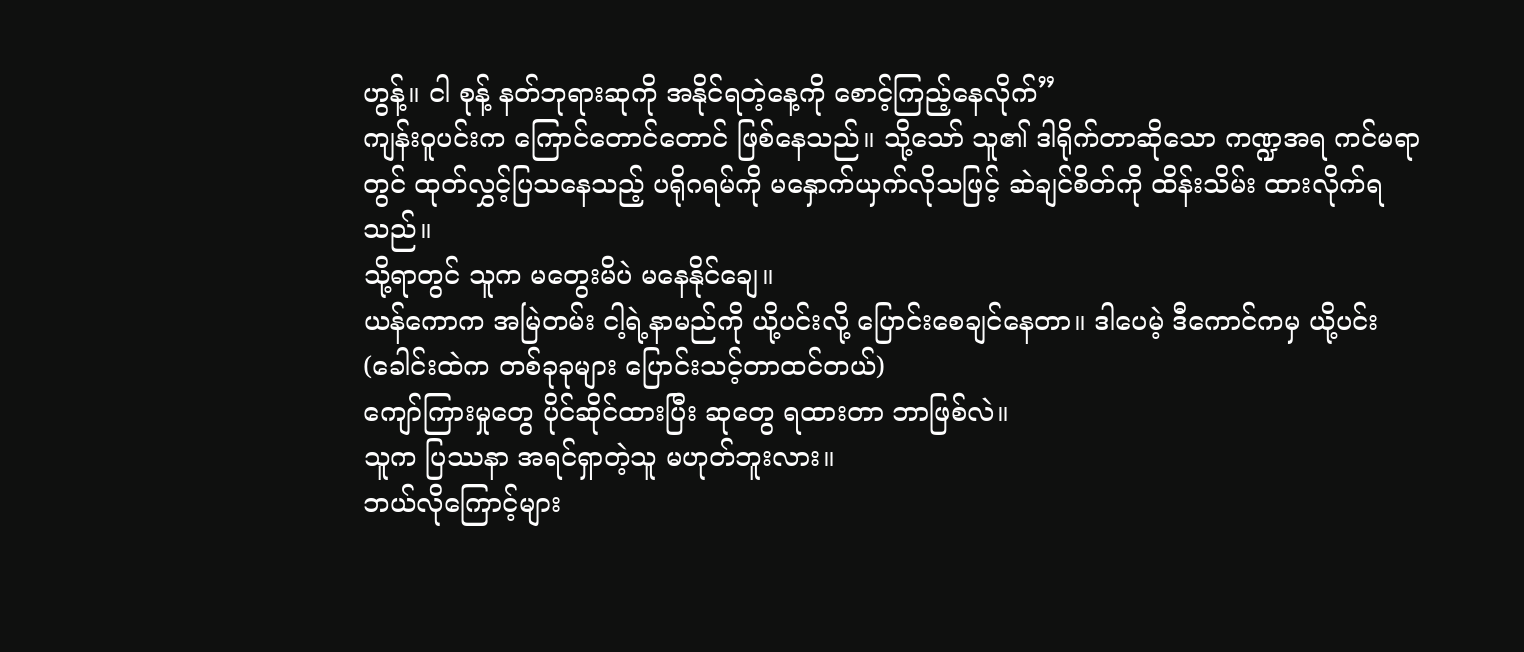ဟွန့်။ ငါ စုန့် နတ်ဘုရားဆုကို အနိုင်ရတဲ့နေ့ကို စောင့်ကြည့်နေလိုက်”
ကျန်းဝူပင်းက ကြောင်တောင်တောင် ဖြစ်နေသည်။ သို့သော် သူ၏ ဒါရိုက်တာဆိုသော ကဏ္ဍအရ ကင်မရာတွင် ထုတ်လွှင့်ပြသနေသည့် ပရိုဂရမ်ကို မနှောက်ယှက်လိုသဖြင့် ဆဲချင်စိတ်ကို ထိန်းသိမ်း ထားလိုက်ရသည်။
သို့ရာတွင် သူက မတွေးမိပဲ မနေနိုင်ချေ။
ယန်ကောက အမြဲတမ်း ငါ့ရဲ့နာမည်ကို ယို့ပင်းလို့ ပြောင်းစေချင်နေတာ။ ဒါပေမဲ့ ဒီကောင်ကမှ ယို့ပင်း(ခေါင်းထဲက တစ်ခုခုများ ပြောင်းသင့်တာထင်တယ်)
ကျော်ကြားမှုတွေ ပိုင်ဆိုင်ထားပြီး ဆုတွေ ရထားတာ ဘာဖြစ်လဲ။
သူက ပြဿနာ အရင်ရှာတဲ့သူ မဟုတ်ဘူးလား။
ဘယ်လိုကြောင့်များ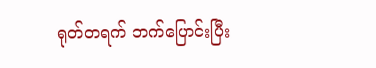ရုတ်တရက် ဘက်ပြောင်းပြီး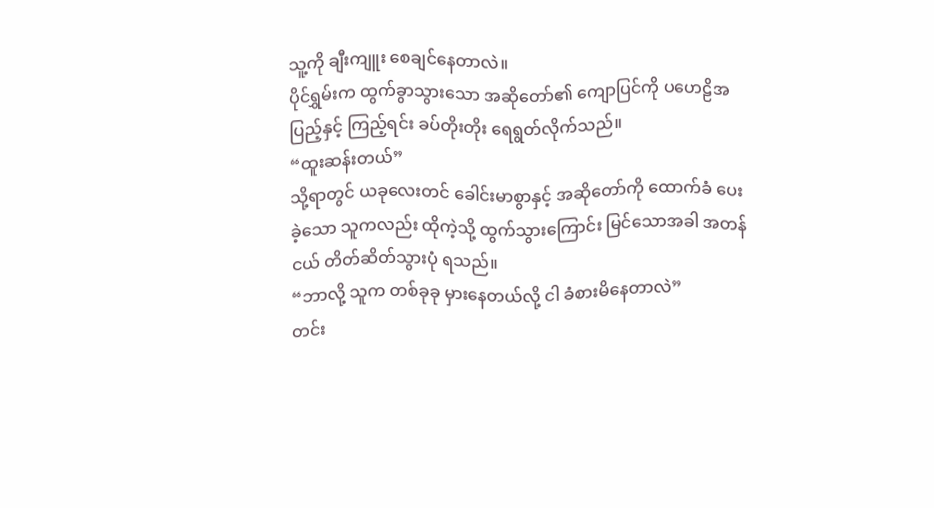သူ့ကို ချီးကျူး စေချင်နေတာလဲ။
ပိုင်ရွှမ်းက ထွက်ခွာသွားသော အဆိုတော်၏ ကျောပြင်ကို ပဟေဠိအပြည့်နှင့် ကြည့်ရင်း ခပ်တိုးတိုး ရေရွတ်လိုက်သည်။
“ထူးဆန်းတယ်”
သို့ရာတွင် ယခုလေးတင် ခေါင်းမာစွာနှင့် အဆိုတော်ကို ထောက်ခံ ပေးခဲ့သော သူကလည်း ထိုကဲ့သို့ ထွက်သွားကြောင်း မြင်သောအခါ အတန်ငယ် တိတ်ဆိတ်သွားပုံ ရသည်။
“ဘာလို့ သူက တစ်ခုခု မှားနေတယ်လို့ ငါ ခံစားမိနေတာလဲ”
တင်း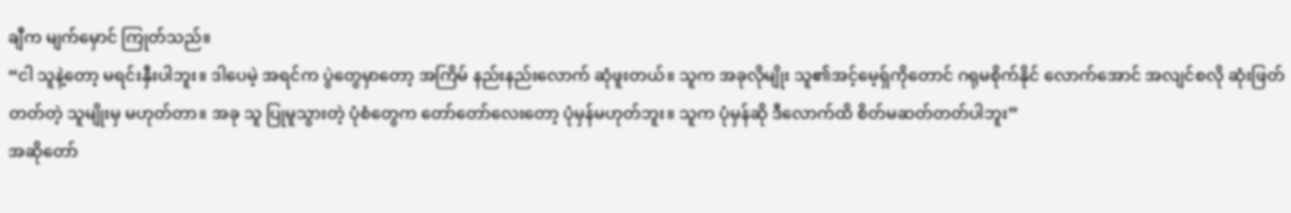ချီက မျက်မှောင် ကြုတ်သည်။
“ငါ သူနဲ့တော့ မရင်းနှီးပါဘူး။ ဒါပေမဲ့ အရင်က ပွဲတွေမှာတော့ အကြိမ် နည်းနည်းလောက် ဆုံဖူးတယ်။ သူက အခုလိုမျိုး သူ၏အင့်မေ့ရှ်ကိုတောင် ဂရုမစိုက်နိုင် လောက်အောင် အလျင်စလို ဆုံးဖြတ်တတ်တဲ့ သူမျိုးမှ မဟုတ်တာ။ အခု သူ ပြုမူသွားတဲ့ ပုံစံတွေက တော်တော်လေးတော့ ပုံမှန်မဟုတ်ဘူး။ သူက ပုံမှန်ဆို ဒီလောက်ထိ စိတ်မဆတ်တတ်ပါဘူး”
အဆိုတော်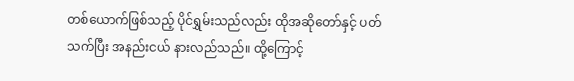တစ်ယောက်ဖြစ်သည့် ပိုင်ရွှမ်းသည်လည်း ထိုအဆိုတော်နှင့် ပတ်သက်ပြီး အနည်းငယ် နားလည်သည်။ ထို့ကြောင့်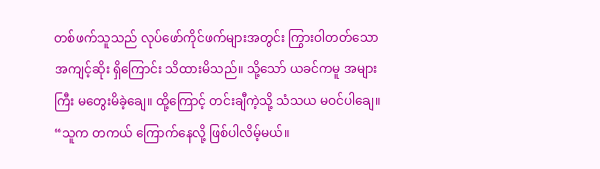တစ်ဖက်သူသည် လုပ်ဖော်ကိုင်ဖက်များအတွင်း ကြွားဝါတတ်သော အကျင့်ဆိုး ရှိကြောင်း သိထားမိသည်။ သို့သော် ယခင်ကမူ အများကြီး မတွေးမိခဲ့ချေ။ ထို့ကြောင့် တင်းချီကဲ့သို့ သံသယ မဝင်ပါချေ။
“သူက တကယ် ကြောက်နေလို့ ဖြစ်ပါလိမ့်မယ်။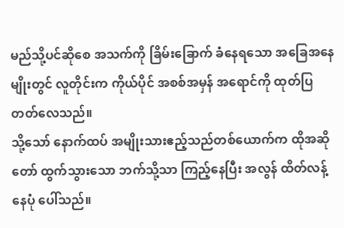မည်သို့ပင်ဆိုစေ အသက်ကို ခြိမ်းခြောက် ခံနေရသော အခြေအနေမျိုးတွင် လူတိုင်းက ကိုယ်ပိုင် အစစ်အမှန် အရောင်ကို ထုတ်ပြ တတ်လေသည်။
သို့သော် နောက်ထပ် အမျိုးသားဧည့်သည်တစ်ယောက်က ထိုအဆိုတော် ထွက်သွားသော ဘက်သို့သာ ကြည့်နေပြီး အလွန် ထိတ်လန့်နေပုံ ပေါ်သည်။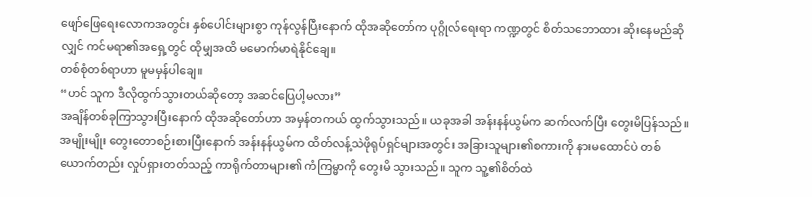ဖျော်ဖြေရေးလောကအတွင်း နှစ်ပေါင်းများစွာ ကုန်လွန်ပြီးနောက် ထိုအဆိုတော်က ပုဂ္ဂိုလ်ရေးရာ ကဏ္ဍတွင် စိတ်သဘောထား ဆိုးနေမည်ဆိုလျှင် ကင်မရာ၏အရှေ့တွင် ထိုမျှအထိ မမောက်မာရဲနိုင်ချေ။
တစ်စုံတစ်ရာဟာ မူမမှန်ပါချေ။
“ဟင် သူက ဒီလိုထွက်သွားတယ်ဆိုတော့ အဆင်ပြေပါ့မလား”
အချိန်တစ်ခုကြာသွားပြီးနောက် ထိုအဆိုတော်ဟာ အမှန်တကယ် ထွက်သွားသည်။ ယခုအခါ အန်းနန်ယွမ်က ဆက်လက်ပြီး တွေးမိပြန်သည်။
အမျိုးမျိုး တွေးတောစဉ်းစားပြီးနောက် အန်းနန်ယွမ်က ထိတ်လန့်သဲဖိုရုပ်ရှင်များအတွင်း အခြားသူများ၏စကားကို နားမထောင်ပဲ တစ်ယောက်တည်း လှုပ်ရှားတတ်သည့် ကာရိုက်တာများ၏ ကံကြမ္မာကို တွေးမိ သွားသည်။ သူက သူ့၏စိတ်ထဲ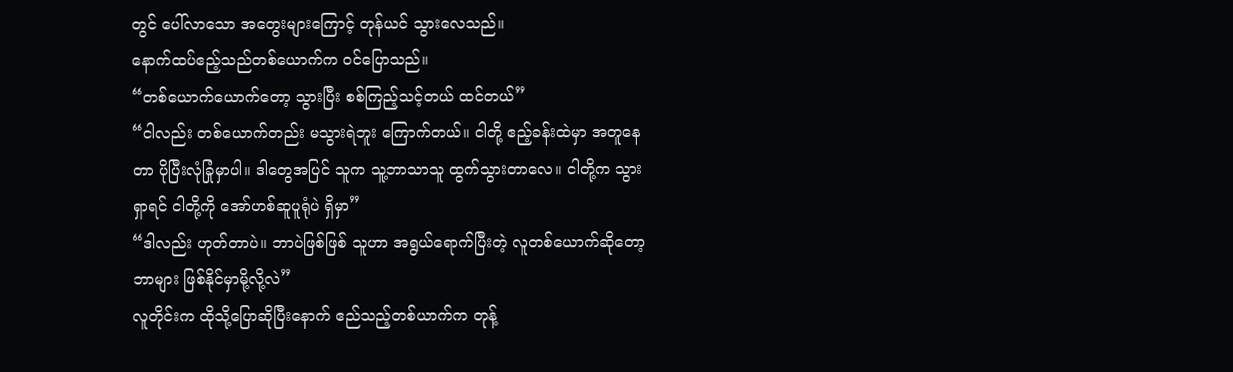တွင် ပေါ်လာသော အတွေးများကြောင့် တုန်ယင် သွားလေသည်။
နောက်ထပ်ဧည့်သည်တစ်ယောက်က ဝင်ပြောသည်။
“တစ်ယောက်ယောက်တော့ သွားပြီး စစ်ကြည့်သင့်တယ် ထင်တယ်”
“ငါလည်း တစ်ယောက်တည်း မသွားရဲဘူး ကြောက်တယ်။ ငါတို့ ဧည့်ခန်းထဲမှာ အတူနေတာ ပိုပြီးလုံခြုံမှာပါ။ ဒါတွေအပြင် သူက သူ့ဘာသာသူ ထွက်သွားတာလေ။ ငါတို့က သွားရှာရင် ငါတို့ကို အော်ဟစ်ဆူပူရုံပဲ ရှိမှာ”
“ဒါလည်း ဟုတ်တာပဲ။ ဘာပဲဖြစ်ဖြစ် သူဟာ အရွယ်ရောက်ပြီးတဲ့ လူတစ်ယောက်ဆိုတော့ ဘာများ ဖြစ်နိုင်မှာမို့လို့လဲ”
လူတိုင်းက ထိုသို့ပြောဆိုပြီးနောက် ဧည်သည့်တစ်ယာက်က တုန့်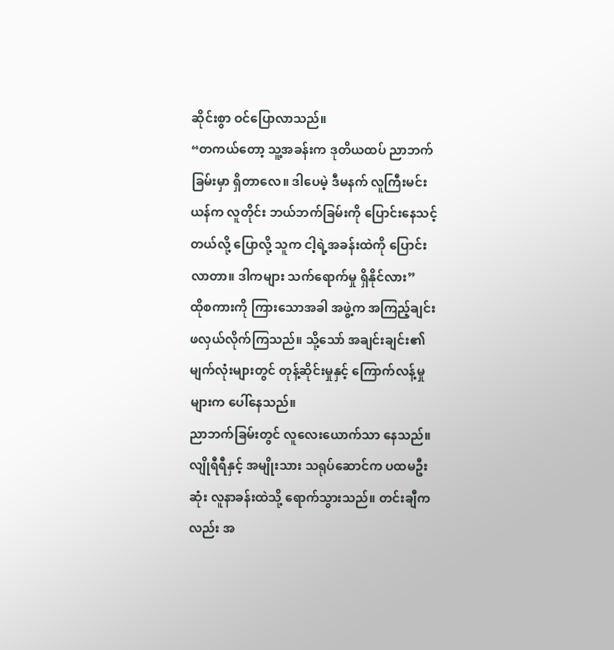ဆိုင်းစွာ ဝင်ပြောလာသည်။
“တကယ်တော့ သူ့အခန်းက ဒုတိယထပ် ညာဘက်ခြမ်းမှာ ရှိတာလေ။ ဒါပေမဲ့ ဒီမနက် လူကြီးမင်းယန်က လူတိုင်း ဘယ်ဘက်ခြမ်းကို ပြောင်းနေသင့်တယ်လို့ ပြောလို့ သူက ငါ့ရဲ့အခန်းထဲကို ပြောင်းလာတာ။ ဒါကများ သက်ရောက်မှု ရှိနိုင်လား”
ထိုစကားကို ကြားသောအခါ အဖွဲ့က အကြည့်ချင်း ဖလှယ်လိုက်ကြသည်။ သို့သော် အချင်းချင်း၏ မျက်လုံးများတွင် တုန့်ဆိုင်းမှုနှင့် ကြောက်လန့်မှုများက ပေါ်နေသည်။
ညာဘက်ခြမ်းတွင် လူလေးယောက်သာ နေသည်။ လျိုရီရီနှင့် အမျိုးသား သရုပ်ဆောင်က ပထမဦးဆုံး လူနာခန်းထဲသို့ ရောက်သွားသည်။ တင်းချီကလည်း အ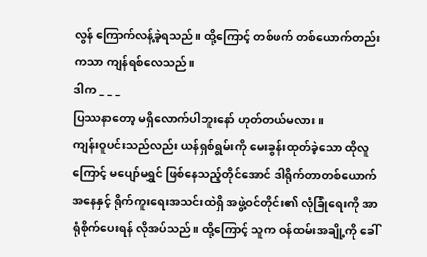လွန် ကြောက်လန့်ခဲ့ရသည်။ ထို့ကြောင့် တစ်ဖက် တစ်ယောက်တည်းကသာ ကျန်ရစ်လေသည်။
ဒါက _ _ _
ပြဿနာတော့ မရှိလောက်ပါဘူးနော် ဟုတ်တယ်မလား။
ကျန်းဝူပင်းသည်လည်း ယန်ရှစ်ရွမ်းကို မေးခွန်းထုတ်ခဲ့သော ထိုလူကြောင့် မပျော်မရွှင် ဖြစ်နေသည့်တိုင်အောင် ဒါရိုက်တာတစ်ယောက် အနေနှင့် ရိုက်ကူးရေးအသင်းထဲရှိ အဖွဲ့ဝင်တိုင်း၏ လုံခြုံရေးကို အာရုံစိုက်ပေးရန် လိုအပ်သည်။ ထို့ကြောင့် သူက ဝန်ထမ်းအချို့ကို ခေါ်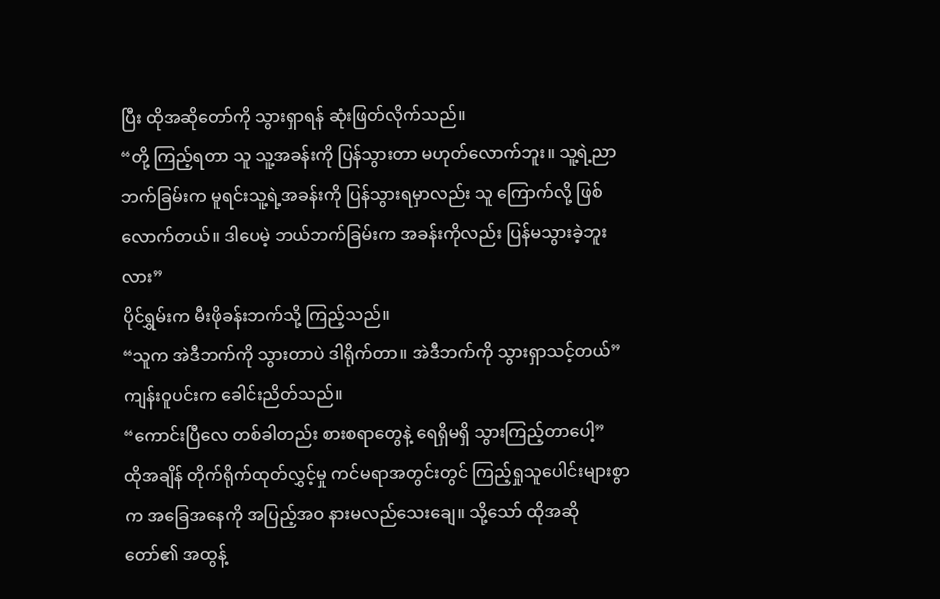ပြီး ထိုအဆိုတော်ကို သွားရှာရန် ဆုံးဖြတ်လိုက်သည်။
“တို့ ကြည့်ရတာ သူ သူ့အခန်းကို ပြန်သွားတာ မဟုတ်လောက်ဘူး။ သူ့ရဲ့ညာဘက်ခြမ်းက မူရင်းသူ့ရဲ့အခန်းကို ပြန်သွားရမှာလည်း သူ ကြောက်လို့ ဖြစ်လောက်တယ်။ ဒါပေမဲ့ ဘယ်ဘက်ခြမ်းက အခန်းကိုလည်း ပြန်မသွားခဲ့ဘူးလား”
ပိုင်ရွှမ်းက မီးဖိုခန်းဘက်သို့ ကြည့်သည်။
“သူက အဲဒီဘက်ကို သွားတာပဲ ဒါရိုက်တာ။ အဲဒီဘက်ကို သွားရှာသင့်တယ်”
ကျန်းဝူပင်းက ခေါင်းညိတ်သည်။
“ကောင်းပြီလေ တစ်ခါတည်း စားစရာတွေနဲ့ ရေရှိမရှိ သွားကြည့်တာပေါ့”
ထိုအချိန် တိုက်ရိုက်ထုတ်လွှင့်မှု ကင်မရာအတွင်းတွင် ကြည့်ရှုသူပေါင်းများစွာက အခြေအနေကို အပြည့်အဝ နားမလည်သေးချေ။ သို့သော် ထိုအဆိုတော်၏ အထွန့်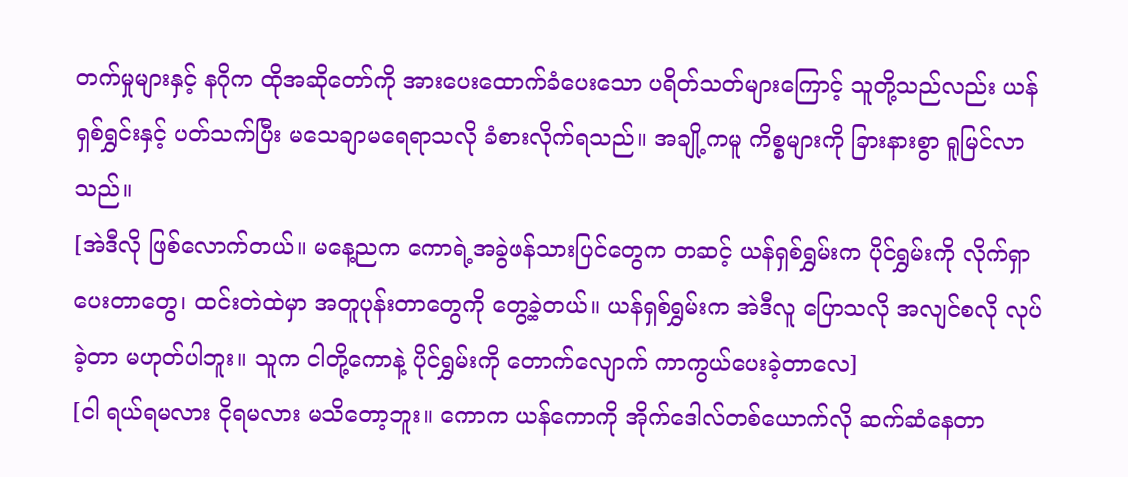တက်မှုများနှင့် နဂိုက ထိုအဆိုတော်ကို အားပေးထောက်ခံပေးသော ပရိတ်သတ်များကြောင့် သူတို့သည်လည်း ယန်ရှစ်ရွှင်းနှင့် ပတ်သက်ပြီး မသေချာမရေရာသလို ခံစားလိုက်ရသည်။ အချို့ကမူ ကိစ္စများကို ခြားနားစွာ ရူမြင်လာသည်။
[အဲဒီလို ဖြစ်လောက်တယ်။ မနေ့ညက ကောရဲ့အခွဲဖန်သားပြင်တွေက တဆင့် ယန်ရှစ်ရွှမ်းက ပိုင်ရွှမ်းကို လိုက်ရှာပေးတာတွေ၊ ထင်းတဲထဲမှာ အတူပုန်းတာတွေကို တွေ့ခဲ့တယ်။ ယန်ရှစ်ရွှမ်းက အဲဒီလူ ပြောသလို အလျင်စလို လုပ်ခဲ့တာ မဟုတ်ပါဘူး။ သူက ငါတို့ကောနဲ့ ပိုင်ရွှမ်းကို တောက်လျောက် ကာကွယ်ပေးခဲ့တာလေ]
[ငါ ရယ်ရမလား ငိုရမလား မသိတော့ဘူး။ ကောက ယန်ကောကို အိုက်ဒေါလ်တစ်ယောက်လို ဆက်ဆံနေတာ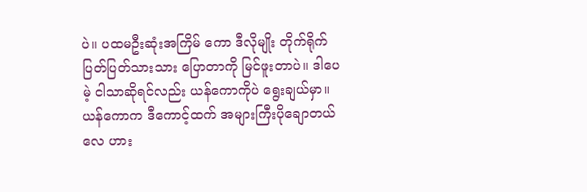ပဲ။ ပထမဦးဆုံးအကြိမ် ကော ဒီလိုမျိုး တိုက်ရိုက် ပြတ်ပြတ်သားသား ပြောတာကို မြင်ဖူးတာပဲ။ ဒါပေမဲ့ ငါသာဆိုရင်လည်း ယန်ကောကိုပဲ ရွေးချယ်မှာ။ ယန်ကောက ဒီကောင့်ထက် အများကြီးပိုချောတယ်လေ ဟား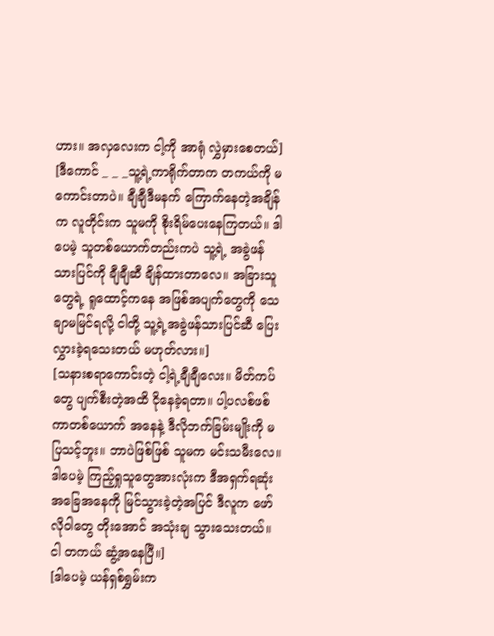ဟား။ အလှလေးက ငါ့ကို အာရုံ လွှဲမှားစေတယ်]
[ဒီကောင် _ _ _သူ့ရဲ့ကာရိုက်တာက တကယ်ကို မကောင်းတာပဲ။ ချီချီဒီမနက် ကြောက်နေတဲ့အချိန်က လူတိုင်းက သူမကို စိုးရိမ်ပေးနေကြတယ်။ ဒါပေမဲ့ သူတစ်ယောက်တည်းကပဲ သူ့ရဲ့ အခွဲဖန်သားပြင်ကို ချီချီဆီ ချိန်ထားတာလေ။ အခြားသူတွေရဲ့ ရူထောင့်ကနေ အဖြစ်အပျက်တွေကို သေချာမမြင်ရလို့ ငါတို့ သူ့ရဲ့အခွဲဖန်သားပြင်ဆီ ပြေးလွှားခဲ့ရသေးတယ် မဟုတ်လား။]
[သနားစရာကောင်းတဲ့ ငါ့ရဲ့ချီချီလေး။ မိတ်ကပ်တွေ ပျက်စီးတဲ့အထိ ငိုနေခဲ့ရတာ။ ပါ့ပလစ်ဖစ်ကာတစ်ယောက် အနေနဲ့ ဒီလိုဘက်ခြမ်းမျိုးကို မပြသင့်ဘူး။ ဘာပဲဖြစ်ဖြစ် သူမက မင်းသမီးလေ။ ဒါပေမဲ့ ကြည့်ရှုသူတွေအားလုံးက ဒီအရှက်ရဆုံး အခြေအနေကို မြင်သွားခဲ့တဲ့အပြင် ဒီလူက ဖော်လိုဝါတွေ တိုးအောင် အသုံးချ သွားသေးတယ်။ ငါ တကယ် ဆွံ့အနေပြီ။]
[ဒါပေမဲ့ ယန်ရှစ်ရွှမ်းက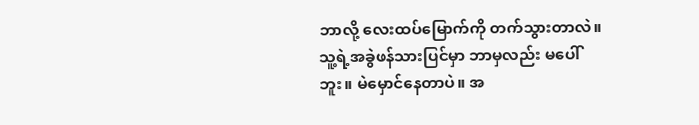ဘာလို့ လေးထပ်မြောက်ကို တက်သွားတာလဲ။ သူ့ရဲ့အခွဲဖန်သားပြင်မှာ ဘာမှလည်း မပေါ်ဘူး။ မဲမှောင်နေတာပဲ။ အ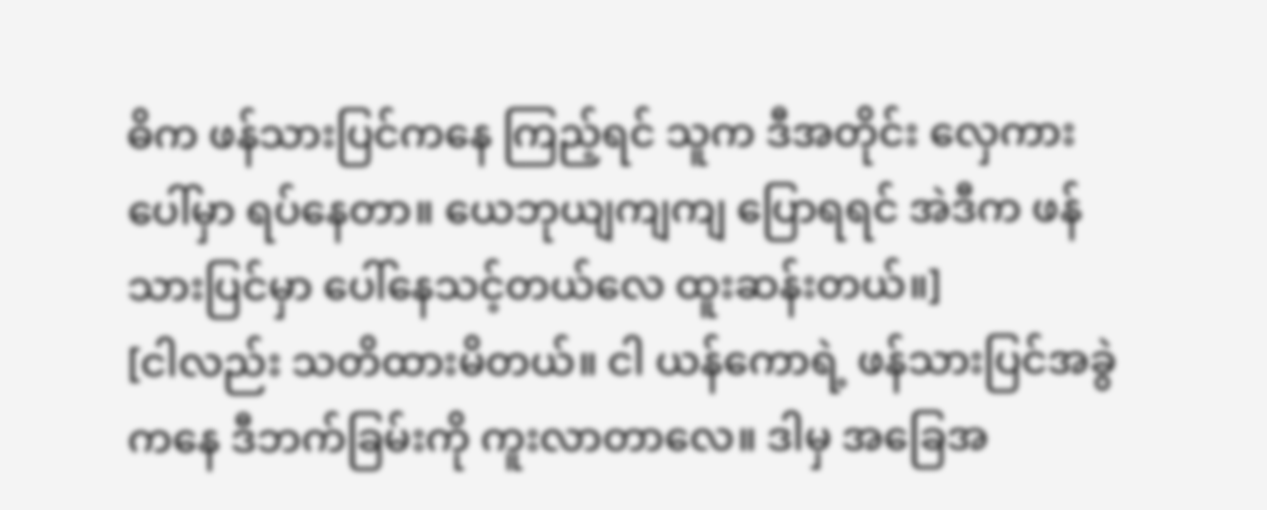ဓိက ဖန်သားပြင်ကနေ ကြည့်ရင် သူက ဒီအတိုင်း လှေကားပေါ်မှာ ရပ်နေတာ။ ယေဘုယျကျကျ ပြောရရင် အဲဒီက ဖန်သားပြင်မှာ ပေါ်နေသင့်တယ်လေ ထူးဆန်းတယ်။]
[ငါလည်း သတိထားမိတယ်။ ငါ ယန်ကောရဲ့ ဖန်သားပြင်အခွဲကနေ ဒီဘက်ခြမ်းကို ကူးလာတာလေ။ ဒါမှ အခြေအ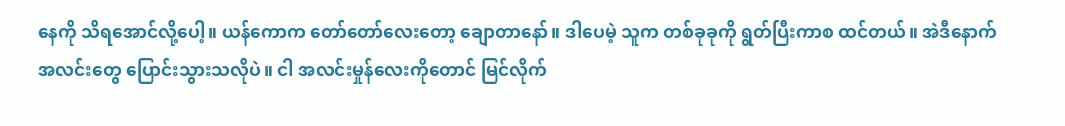နေကို သိရအောင်လို့ပေါ့။ ယန်ကောက တော်တော်လေးတော့ ချောတာနော်။ ဒါပေမဲ့ သူက တစ်ခုခုကို ရွတ်ပြီးကာစ ထင်တယ်။ အဲဒီနောက် အလင်းတွေ ပြောင်းသွားသလိုပဲ။ ငါ အလင်းမှုန်လေးကိုတောင် မြင်လိုက်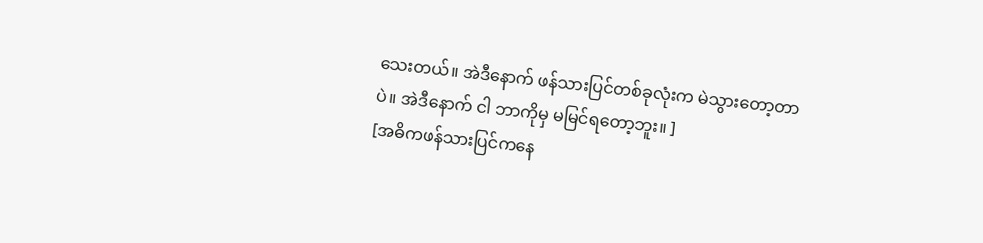သေးတယ်။ အဲဒီနောက် ဖန်သားပြင်တစ်ခုလုံးက မဲသွားတော့တာပဲ။ အဲဒီနောက် ငါ ဘာကိုမှ မမြင်ရတော့ဘူး။ ]
[အဓိကဖန်သားပြင်ကနေ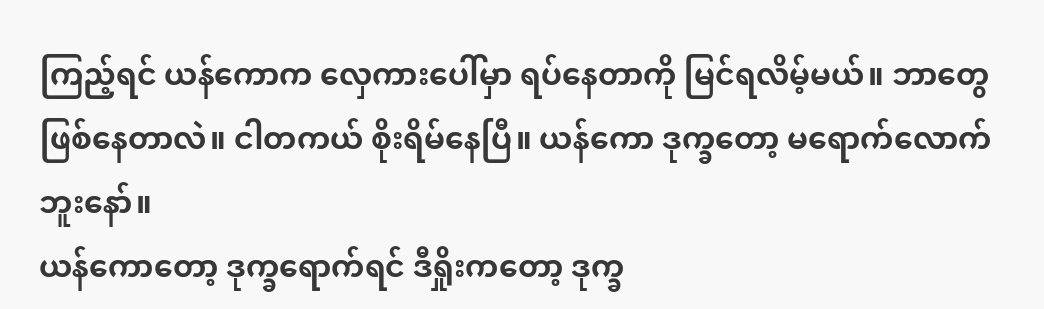ကြည့်ရင် ယန်ကောက လှေကားပေါ်မှာ ရပ်နေတာကို မြင်ရလိမ့်မယ်။ ဘာတွေ ဖြစ်နေတာလဲ။ ငါတကယ် စိုးရိမ်နေပြီ။ ယန်ကော ဒုက္ခတော့ မရောက်လောက်ဘူးနော်။
ယန်ကောတော့ ဒုက္ခရောက်ရင် ဒီရှိုးကတော့ ဒုက္ခ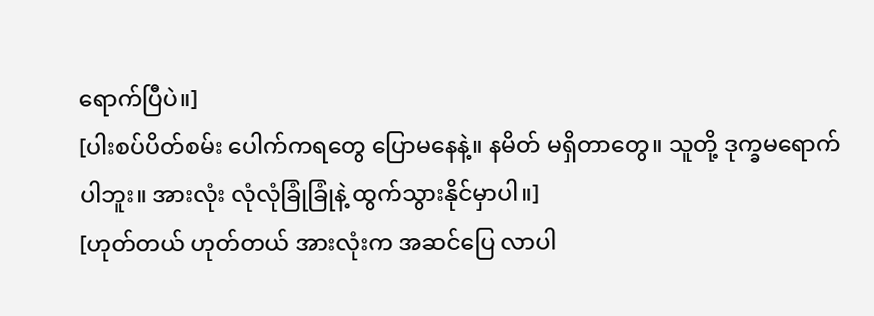ရောက်ပြီပဲ။]
[ပါးစပ်ပိတ်စမ်း ပေါက်ကရတွေ ပြောမနေနဲ့။ နမိတ် မရှိတာတွေ။ သူတို့ ဒုက္ခမရောက်ပါဘူး။ အားလုံး လုံလုံခြုံခြုံနဲ့ ထွက်သွားနိုင်မှာပါ။]
[ဟုတ်တယ် ဟုတ်တယ် အားလုံးက အဆင်ပြေ လာပါ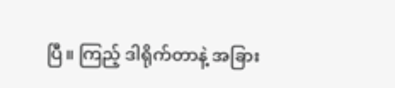ပြီ။ ကြည့် ဒါရိုက်တာနဲ့ အခြား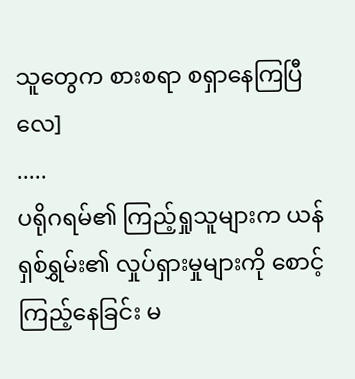သူတွေက စားစရာ စရှာနေကြပြီလေ]
.....
ပရိုဂရမ်၏ ကြည့်ရှုသူများက ယန်ရှစ်ရွှမ်း၏ လှုပ်ရှားမှုများကို စောင့်ကြည့်နေခြင်း မ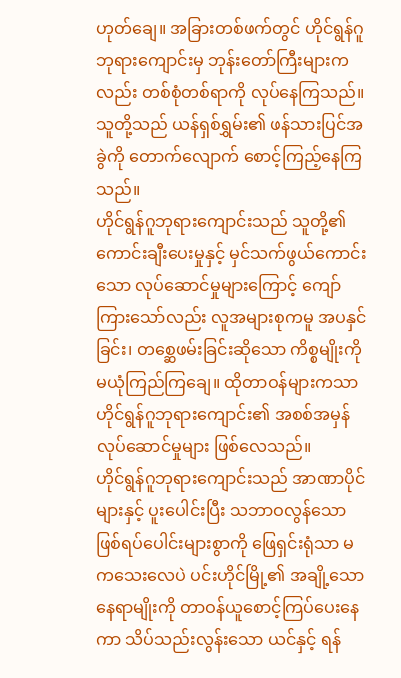ဟုတ်ချေ။ အခြားတစ်ဖက်တွင် ဟိုင်ရွန်ဂူဘုရားကျောင်းမှ ဘုန်းတော်ကြီးများကလည်း တစ်စုံတစ်ရာကို လုပ်နေကြသည်။ သူတို့သည် ယန်ရှစ်ရွှမ်း၏ ဖန်သားပြင်အခွဲကို တောက်လျောက် စောင့်ကြည့်နေကြသည်။
ဟိုင်ရွန်ဂူဘုရားကျောင်းသည် သူတို့၏ ကောင်းချီးပေးမှုနှင့် မှင်သက်ဖွယ်ကောင်းသော လုပ်ဆောင်မှုများကြောင့် ကျော်ကြားသော်လည်း လူအများစုကမူ အပနှင်ခြင်း၊ တစ္ဆေဖမ်းခြင်းဆိုသော ကိစ္စမျိုးကို မယုံကြည်ကြချေ။ ထိုတာဝန်များကသာ ဟိုင်ရွန်ဂူဘုရားကျောင်း၏ အစစ်အမှန် လုပ်ဆောင်မှုများ ဖြစ်လေသည်။
ဟိုင်ရွန်ဂူဘုရားကျောင်းသည် အာဏာပိုင်များနှင့် ပူးပေါင်းပြီး သဘာဝလွန်သော ဖြစ်ရပ်ပေါင်းများစွာကို ဖြေရှင်းရုံသာ မကသေးလေပဲ ပင်းဟိုင်မြို့၏ အချို့သော နေရာမျိုးကို တာဝန်ယူစောင့်ကြပ်ပေးနေကာ သိပ်သည်းလွန်းသော ယင်နှင့် ရန်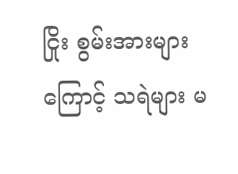ငြိုး စွမ်းအားများကြောင့် သရဲများ မ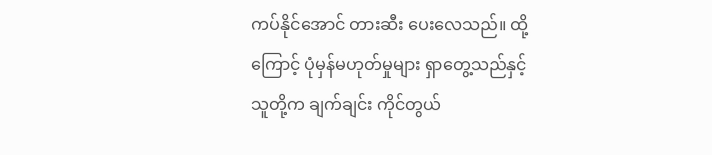ကပ်နိုင်အောင် တားဆီး ပေးလေသည်။ ထို့ကြောင့် ပုံမှန်မဟုတ်မှုများ ရှာတွေ့သည်နှင့် သူတို့က ချက်ချင်း ကိုင်တွယ်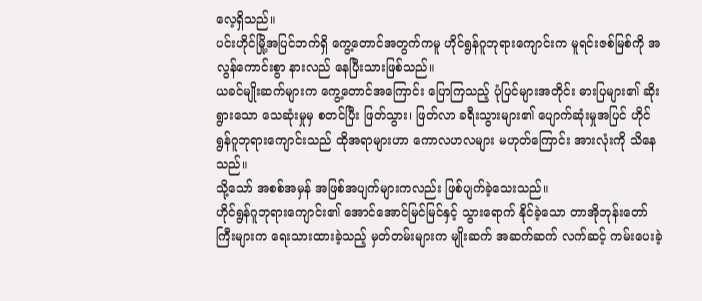လေ့ရှိသည်။
ပင်းဟိုင်မြို့အပြင်ဘက်ရှိ ကွေ့တောင်အတွက်ကမူ ဟိုင်ရွန်ဂူဘုရားကျောင်းက မူရင်းဇစ်မြစ်ကို အလွန်ကောင်းစွာ နားလည် နေပြီးသားဖြစ်သည်။
ယခင်မျိုးဆက်များက ကွေ့တောင်အကြောင်း ပြောကြသည့် ပုံပြင်များအတိုင်း ဓားပြများ၏ ဆိုးရွားသော သေဆုံးမှုမှ စတင်ပြီး ဖြတ်သွား၊ ဖြတ်လာ ခရီးသွားများ၏ ပျောက်ဆုံးမှုအပြင် ဟိုင်ရွန်ဂူဘုရားကျောင်းသည် ထိုအရာများဟာ ကောလဟလများ မဟုတ်ကြောင်း အားလုံးကို သိနေသည်။
သို့သော် အစစ်အမှန် အဖြစ်အပျက်များကလည်း ဖြစ်ပျက်ခဲ့သေးသည်။
ဟိုင်ရွန်ဂူဘုရားကျောင်း၏ အောင်အောင်မြင်မြင်နှင့် သွားရောက် နိုင်ခဲ့သော တာအိုဘုန်းတော်ကြီးများက ရေးသားထားခဲ့သည့် မှတ်တမ်းများက မျိုးဆက် အဆက်ဆက် လက်ဆင့် ကမ်းပေးခဲ့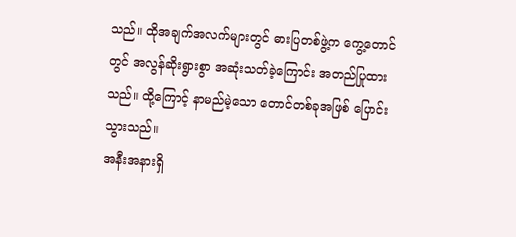သည်။ ထိုအချက်အလက်များတွင် ဓားပြတစ်ဖွဲ့က ကွေ့တောင်တွင် အလွန်ဆိုးရွားစွာ အဆုံးသတ်ခဲ့ကြောင်း အတည်ပြုထားသည်။ ထို့ကြောင့် နာမည်မဲ့သော တောင်တစ်ခုအဖြစ် ပြောင်းသွားသည်။
အနီးအနားရှိ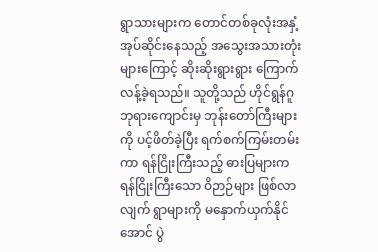ရွာသားများက တောင်တစ်ခုလုံးအနှံ့ အုပ်ဆိုင်းနေသည့် အသွေးအသားတုံးများကြောင့် ဆိုးဆိုးရွားရွား ကြောက်လန့်ခဲ့ရသည်။ သူတို့သည် ဟိုင်ရွန်ဂူဘုရားကျောင်းမှ ဘုန်းတော်ကြီးများကို ပင့်ဖိတ်ခဲ့ပြီး ရက်စက်ကြမ်းတမ်းကာ ရန်ငြိုးကြီးသည့် ဓားပြများက ရန်ငြိုးကြီးသော ဝိဉာဉ်များ ဖြစ်လာလျက် ရွာများကို မနှောက်ယှက်နိုင်အောင် ပွဲ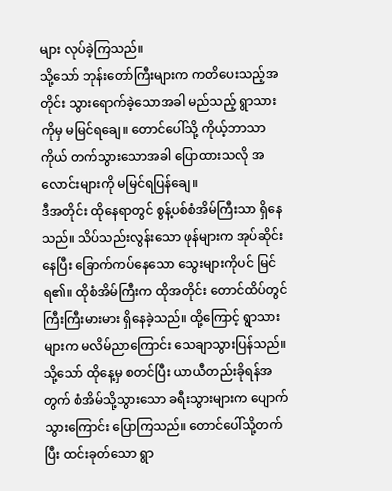များ လုပ်ခဲ့ကြသည်။
သို့သော် ဘုန်းတော်ကြီးများက ကတိပေးသည့်အတိုင်း သွားရောက်ခဲ့သောအခါ မည်သည့် ရွာသားကိုမှ မမြင်ရချေ။ တောင်ပေါ်သို့ ကိုယ့်ဘာသာကိုယ် တက်သွားသောအခါ ပြောထားသလို အလောင်းများကို မမြင်ရပြန်ချေ။
ဒီအတိုင်း ထိုနေရာတွင် စွန့်ပစ်စံအိမ်ကြီးသာ ရှိနေသည်။ သိပ်သည်းလွန်းသော ဖုန်များက အုပ်ဆိုင်းနေပြီး ခြောက်ကပ်နေသော သွေးများကိုပင် မြင်ရ၏။ ထိုစံအိမ်ကြီးက ထိုအတိုင်း တောင်ထိပ်တွင် ကြီးကြီးမားမား ရှိနေခဲ့သည်။ ထို့ကြောင့် ရွာသားများက မလိမ်ညာကြောင်း သေချာသွားပြန်သည်။
သို့သော် ထိုနေ့မှ စတင်ပြီး ယာယီတည်းခိုရန်အတွက် စံအိမ်သို့သွားသော ခရီးသွားများက ပျောက်သွားကြောင်း ပြောကြသည်။ တောင်ပေါ်သို့တက်ပြီး ထင်းခုတ်သော ရွာ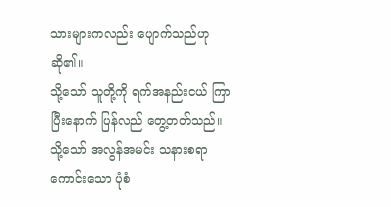သားများကလည်း ပျောက်သည်ဟု ဆို၏။
သို့သော် သူတို့ကို ရက်အနည်းငယ် ကြာပြီးနောက် ပြန်လည် တွေ့တတ်သည်။ သို့သော် အလွန်အမင်း သနားစရာကောင်းသော ပုံစံ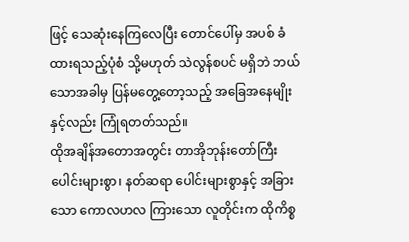ဖြင့် သေဆုံးနေကြလေပြီး တောင်ပေါ်မှ အပစ် ခံထားရသည့်ပုံစံ သို့မဟုတ် သဲလွန်စပင် မရှိဘဲ ဘယ်သောအခါမှ ပြန်မတွေ့တော့သည့် အခြေအနေမျိုးနှင့်လည်း ကြုံရတတ်သည်။
ထိုအချိန်အတောအတွင်း တာအိုဘုန်းတော်ကြီး ပေါင်းများစွာ၊ နတ်ဆရာ ပေါင်းများစွာနှင့် အခြားသော ကောလဟလ ကြားသော လူတိုင်းက ထိုကိစ္စ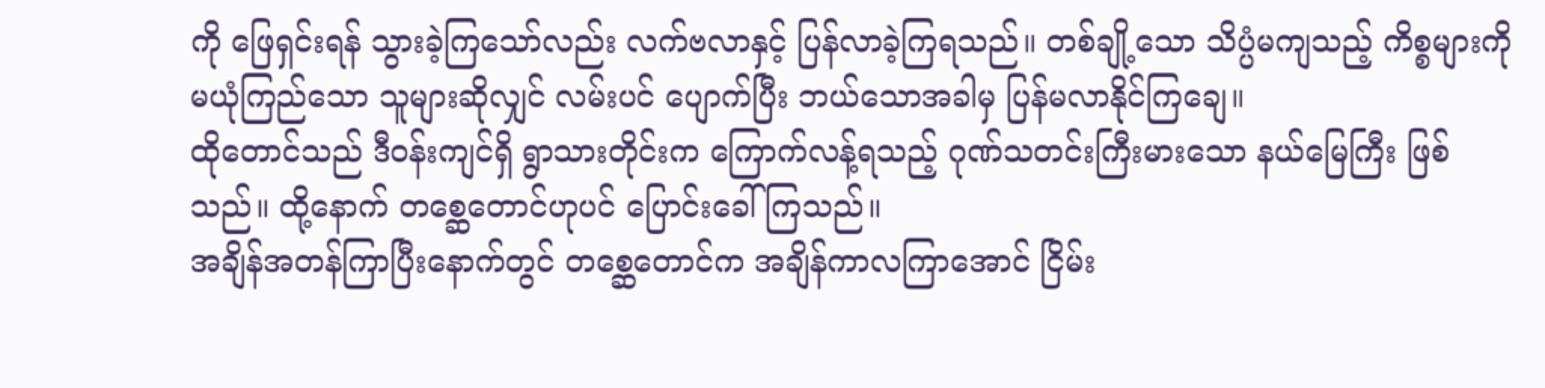ကို ဖြေရှင်းရန် သွားခဲ့ကြသော်လည်း လက်ဗလာနှင့် ပြန်လာခဲ့ကြရသည်။ တစ်ချို့သော သိပ္ပံမကျသည့် ကိစ္စများကို မယုံကြည်သော သူများဆိုလျှင် လမ်းပင် ပျောက်ပြီး ဘယ်သောအခါမှ ပြန်မလာနိုင်ကြချေ။
ထိုတောင်သည် ဒီဝန်းကျင်ရှိ ရွာသားတိုင်းက ကြောက်လန့်ရသည့် ဂုဏ်သတင်းကြီးမားသော နယ်မြေကြီး ဖြစ်သည်။ ထို့နောက် တစ္ဆေတောင်ဟုပင် ပြောင်းခေါ်ကြသည်။
အချိန်အတန်ကြာပြီးနောက်တွင် တစ္ဆေတောင်က အချိန်ကာလကြာအောင် ငြိမ်း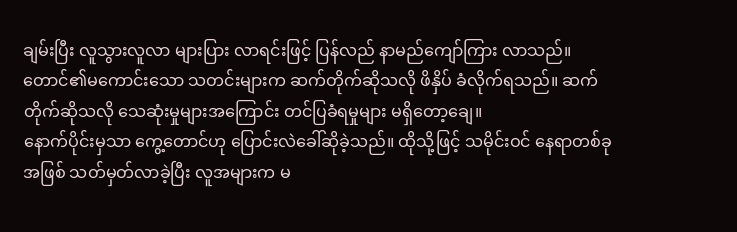ချမ်းပြီး လူသွားလူလာ များပြား လာရင်းဖြင့် ပြန်လည် နာမည်ကျော်ကြား လာသည်။ တောင်၏မကောင်းသော သတင်းများက ဆက်တိုက်ဆိုသလို ဖိနှိပ် ခံလိုက်ရသည်။ ဆက်တိုက်ဆိုသလို သေဆုံးမှုများအကြောင်း တင်ပြခံရမှုများ မရှိတော့ချေ။
နောက်ပိုင်းမှသာ ကွေ့တောင်ဟု ပြောင်းလဲခေါ်ဆိုခဲ့သည်။ ထိုသို့ဖြင့် သမိုင်းဝင် နေရာတစ်ခုအဖြစ် သတ်မှတ်လာခဲ့ပြီး လူအများက မ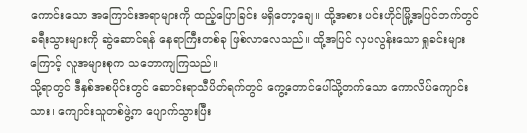ကောင်းသော အကြောင်းအရာများကို ထည့်ပြောခြင်း မရှိတော့ချေ။ ထို့အစား ပင်းဟိုင်မြို့အပြင်ဘက်တွင် ခရီးသွားများကို ဆွဲဆောင်ရန် နေရာကြီးတစ်ခု ဖြစ်လာလေသည်။ ထို့အပြင် လှပလွန်းသော ရှုခင်းများကြောင့် လူအများစုက သဘောကျကြသည်။
သို့ရာတွင် ဒီနှစ်အစပိုင်းတွင် ဆောင်းရာသီပိတ်ရက်တွင် ကွေ့တောင်ပေါ်သို့တက်သော ကောလိပ်ကျောင်းသား၊ ကျောင်းသူတစ်ဖွဲ့က ပျောက်သွားပြီး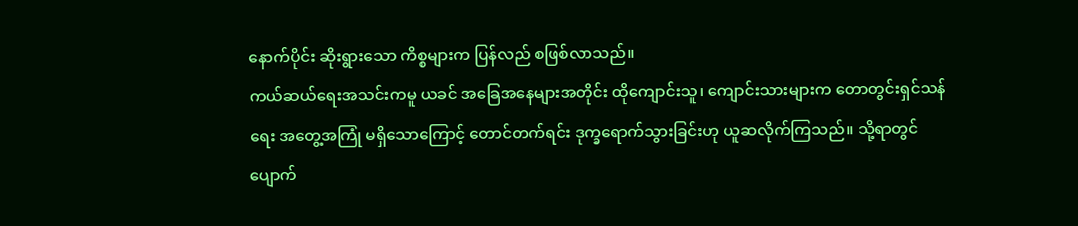နောက်ပိုင်း ဆိုးရွားသော ကိစ္စများက ပြန်လည် စဖြစ်လာသည်။
ကယ်ဆယ်ရေးအသင်းကမူ ယခင် အခြေအနေများအတိုင်း ထိုကျောင်းသူ၊ ကျောင်းသားများက တောတွင်းရှင်သန်ရေး အတွေ့အကြုံ မရှိသောကြောင့် တောင်တက်ရင်း ဒုက္ခရောက်သွားခြင်းဟု ယူဆလိုက်ကြသည်။ သို့ရာတွင် ပျောက်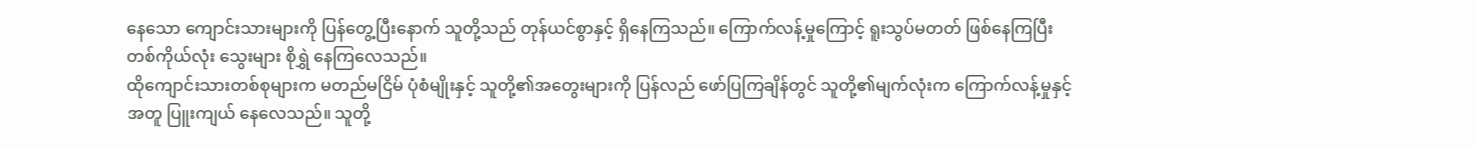နေသော ကျောင်းသားများကို ပြန်တွေ့ပြီးနောက် သူတို့သည် တုန်ယင်စွာနှင့် ရှိနေကြသည်။ ကြောက်လန့်မှုကြောင့် ရူးသွပ်မတတ် ဖြစ်နေကြပြီး တစ်ကိုယ်လုံး သွေးများ စိုရွှဲ နေကြလေသည်။
ထိုကျောင်းသားတစ်စုများက မတည်မငြိမ် ပုံစံမျိုးနှင့် သူတို့၏အတွေးများကို ပြန်လည် ဖော်ပြကြချိန်တွင် သူတို့၏မျက်လုံးက ကြောက်လန့်မှုနှင့်အတူ ပြူးကျယ် နေလေသည်။ သူတို့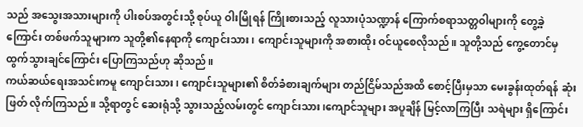သည် အသွေးအသားများကို ပါးစပ်အတွင်းသို့ စုပ်ယူ ဝါးမြိုရန် ကြိုးစားသည့် လူသားပုံသဏ္ဍာန် ကြောက်စရာသတ္တဝါများကို တွေ့ခဲ့ကြောင်း တစ်ဖက်သူများက သူတို့၏နေရာကို ကျောင်းသား၊ ကျောင်းသူများကို အစားထိုး ဝင်ယူစေလိုသည်။ သူတို့သည် ကွေ့တောင်မှ ထွက်သွားချင်ကြောင်း ပြောကြသည်ဟု ဆိုသည်။
ကယ်ဆယ်ရေးအသင်းကမူ ကျောင်းသား၊ ကျောင်းသူများ၏ စိတ်ခံစားချက်များ တည်ငြိမ်သည်အထိ စောင့်ပြီးမှသာ မေးခွန်းထုတ်ရန် ဆုံးဖြတ် လိုက်ကြသည်။ သို့ရာတွင် ဆေးရုံသို့ သွားသည့်လမ်းတွင် ကျောင်းသား၊ကျောင်သူများ အပူချိန် မြင့်လာကြပြီး သရဲများ ရှိကြောင်း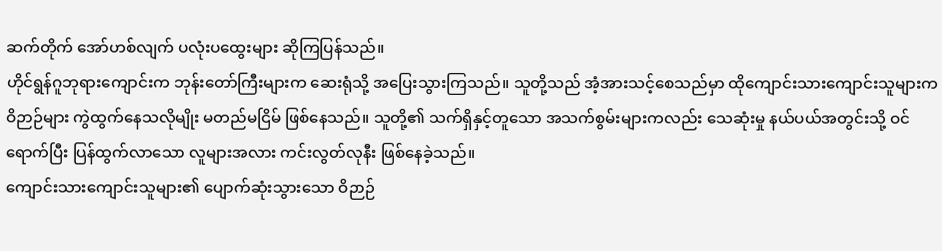ဆက်တိုက် အော်ဟစ်လျက် ပလုံးပထွေးများ ဆိုကြပြန်သည်။
ဟိုင်ရွန်ဂူဘုရားကျောင်းက ဘုန်းတော်ကြီးများက ဆေးရုံသို့ အပြေးသွားကြသည်။ သူတို့သည် အံ့အားသင့်စေသည်မှာ ထိုကျောင်းသားကျောင်းသူများက ဝိဉာဉ်များ ကွဲထွက်နေသလိုမျိုး မတည်မငြိမ် ဖြစ်နေသည်။ သူတို့၏ သက်ရှိနှင့်တူသော အသက်စွမ်းများကလည်း သေဆုံးမှု နယ်ပယ်အတွင်းသို့ ဝင်ရောက်ပြီး ပြန်ထွက်လာသော လူများအလား ကင်းလွတ်လုနီး ဖြစ်နေခဲ့သည်။
ကျောင်းသားကျောင်းသူများ၏ ပျောက်ဆုံးသွားသော ဝိဉာဉ်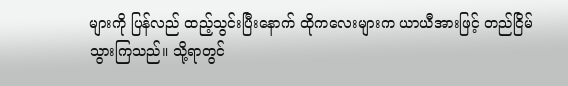များကို ပြန်လည် ထည့်သွင်းပြီးနောက် ထိုကလေးများက ယာယီအားဖြင့် တည်ငြိမ်သွားကြသည်။ သို့ရာတွင်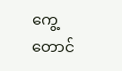ကွေ့တောင်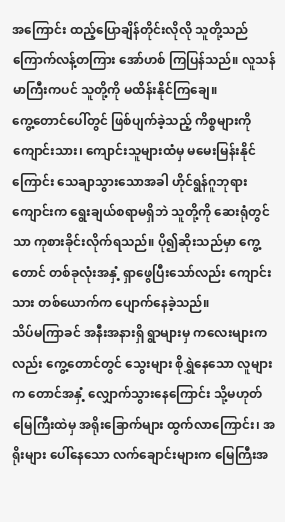အကြောင်း ထည့်ပြောချိန်တိုင်းလိုလို သူတို့သည် ကြောက်လန့်တကြား အော်ဟစ် ကြပြန်သည်။ လူသန်မာကြီးကပင် သူတို့ကို မထိန်းနိုင်ကြချေ။
ကွေ့တောင်ပေါ်တွင် ဖြစ်ပျက်ခဲ့သည့် ကိစ္စများကို ကျောင်းသား၊ ကျောင်းသူများထံမှ မမေးမြန်းနိုင်ကြောင်း သေချာသွားသောအခါ ဟိုင်ရွန်ဂူဘုရားကျောင်းက ရွေးချယ်စရာမရှိဘဲ သူတို့ကို ဆေးရုံတွင်သာ ကုစားခိုင်းလိုက်ရသည်။ ပို၍ဆိုးသည်မှာ ကွေ့တောင် တစ်ခုလုံးအနှံ့ ရှာဖွေပြီးသော်လည်း ကျောင်းသား တစ်ယောက်က ပျောက်နေခဲ့သည်။
သိပ်မကြာခင် အနီးအနားရှိ ရွာများမှ ကလေးများကလည်း ကွေ့တောင်တွင် သွေးများ စိုရွှဲနေသော လူများက တောင်အနှံ့ လျှောက်သွားနေကြောင်း သို့မဟုတ် မြေကြီးထဲမှ အရိုးခြောက်များ ထွက်လာကြောင်း၊ အရိုးများ ပေါ်နေသော လက်ချောင်းများက မြေကြီးအ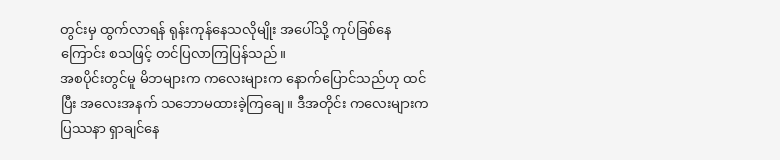တွင်းမှ ထွက်လာရန် ရုန်းကုန်နေသလိုမျိုး အပေါ်သို့ ကုပ်ခြစ်နေကြောင်း စသဖြင့် တင်ပြလာကြပြန်သည်။
အစပိုင်းတွင်မူ မိဘများက ကလေးများက နောက်ပြောင်သည်ဟု ထင်ပြီး အလေးအနက် သဘောမထားခဲ့ကြချေ။ ဒီအတိုင်း ကလေးများက ပြဿနာ ရှာချင်နေ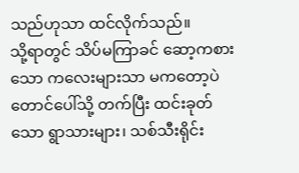သည်ဟုသာ ထင်လိုက်သည်။
သို့ရာတွင် သိပ်မကြာခင် ဆော့ကစားသော ကလေးများသာ မကတော့ပဲ တောင်ပေါ်သို့ တက်ပြီး ထင်းခုတ်သော ရွာသားများ၊ သစ်သီးရိုင်း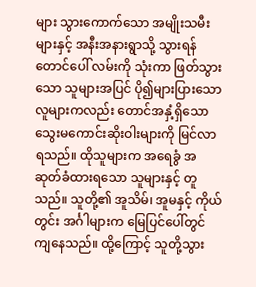များ သွားကောက်သော အမျိုးသမီးများနှင့် အနီးအနားရွာသို့ သွားရန် တောင်ပေါ် လမ်းကို သုံးကာ ဖြတ်သွားသော သူများအပြင် ပို၍များပြားသော လူများကလည်း တောင်အနှံ့ရှိသော သွေးမကောင်းဆိုးဝါးများကို မြင်လာရသည်။ ထိုသူများက အရေခွံ အဆုတ်ခံထားရသော သူများနှင့် တူသည်။ သူတို့၏ အူသိမ်၊ အူမနှင့် ကိုယ်တွင်း အင်္ဂါများက မြေပြင်ပေါ်တွင် ကျနေသည်။ ထို့ကြောင့် သူတို့သွား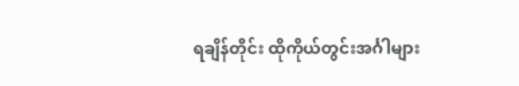ရချိန်တိုင်း ထိုကိုယ်တွင်းအင်္ဂါများ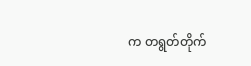က တရွတ်တိုက်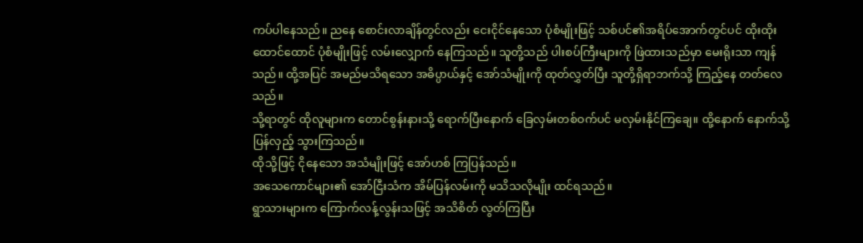ကပ်ပါနေသည်။ ညနေ စောင်းလာချိန်တွင်လည်း ငေးငိုင်နေသော ပုံစံမျိုးဖြင့် သစ်ပင်၏အရိပ်အောက်တွင်ပင် ထိုးထိုးထောင်ထောင် ပုံစံမျိုးဖြင့် လမ်းလျှောက် နေကြသည်။ သူတို့သည် ပါးစပ်ကြီးများကို ဖြဲထားသည်မှာ မေးရိုးသာ ကျန်သည်။ ထို့အပြင် အမည်မသိရသော အဓိပ္ပာယ်နှင့် အော်သံမျိုးကို ထုတ်လွှတ်ပြီး သူတို့ရှိရာဘက်သို့ ကြည့်နေ တတ်လေသည်။
သို့ရာတွင် ထိုလူများက တောင်စွန်းနားသို့ ရောက်ပြီးနောက် ခြေလှမ်းတစ်ဝက်ပင် မလှမ်းနိုင်ကြချေ။ ထို့နောက် နောက်သို့ ပြန်လှည့် သွားကြသည်။
ထိုသို့ဖြင့် ငိုနေသော အသံမျိုးဖြင့် အော်ဟစ် ကြပြန်သည်။
အသေကောင်များ၏ အော်ငြီးသံက အိမ်ပြန်လမ်းကို မသိသလိုမျိုး ထင်ရသည်။
ရွာသားများက ကြောက်လန့်လွန်းသဖြင့် အသိစိတ် လွတ်ကြပြီး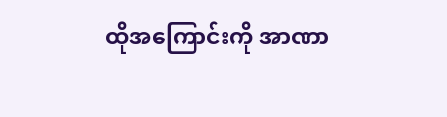ထိုအကြောင်းကို အာဏာ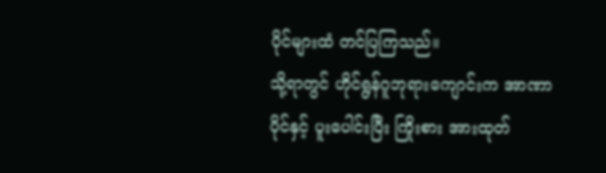ပိုင်များထံ တင်ပြကြသည်။
သို့ရာတွင် ဟိုင်ရွန်ဂူဘုရားကျောင်းက အာဏာပိုင်နှင့် ပူးပေါင်းပြီး ကြိုးစား အားထုတ်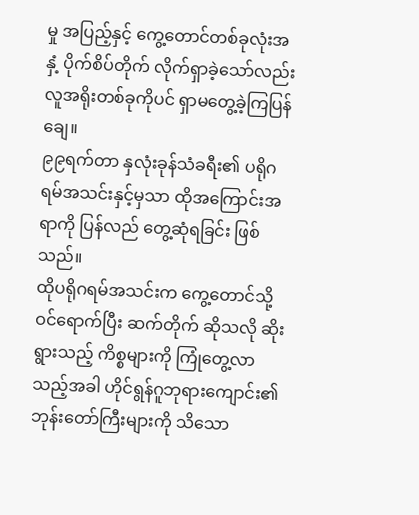မှု အပြည့်နှင့် ကွေ့တောင်တစ်ခုလုံးအနှံ့ ပိုက်စိပ်တိုက် လိုက်ရှာခဲ့သော်လည်း လူအရိုးတစ်ခုကိုပင် ရှာမတွေ့ခဲ့ကြပြန်ချေ။
၉၉ရက်တာ နှလုံးခုန်သံခရီး၏ ပရိုဂရမ်အသင်းနှင့်မှသာ ထိုအကြောင်းအရာကို ပြန်လည် တွေ့ဆုံရခြင်း ဖြစ်သည်။
ထိုပရိုဂရမ်အသင်းက ကွေ့တောင်သို့ ဝင်ရောက်ပြီး ဆက်တိုက် ဆိုသလို ဆိုးရွားသည့် ကိစ္စများကို ကြုံတွေ့လာသည့်အခါ ဟိုင်ရွန်ဂူဘုရားကျောင်း၏ ဘုန်းတော်ကြီးများကို သိသော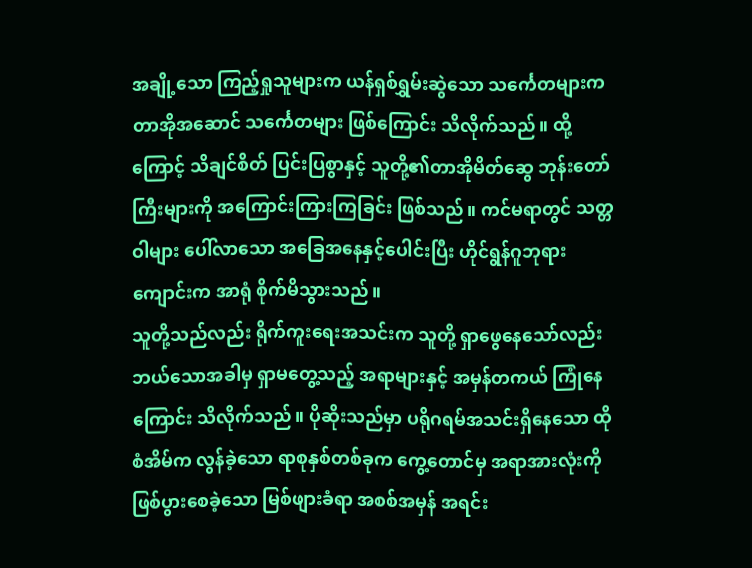အချို့သော ကြည့်ရှုသူများက ယန်ရှစ်ရွှမ်းဆွဲသော သင်္ကေတများက တာအိုအဆောင် သင်္ကေတများ ဖြစ်ကြောင်း သိလိုက်သည်။ ထို့ကြောင့် သိချင်စိတ် ပြင်းပြစွာနှင့် သူတို့၏တာအိုမိတ်ဆွေ ဘုန်းတော်ကြီးများကို အကြောင်းကြားကြခြင်း ဖြစ်သည်။ ကင်မရာတွင် သတ္တဝါများ ပေါ်လာသော အခြေအနေနှင့်ပေါင်းပြီး ဟိုင်ရွန်ဂူဘုရားကျောင်းက အာရုံ စိုက်မိသွားသည်။
သူတို့သည်လည်း ရိုက်ကူးရေးအသင်းက သူတို့ ရှာဖွေနေသော်လည်း ဘယ်သောအခါမှ ရှာမတွေ့သည့် အရာများနှင့် အမှန်တကယ် ကြုံနေကြောင်း သိလိုက်သည်။ ပိုဆိုးသည်မှာ ပရိုဂရမ်အသင်းရှိနေသော ထိုစံအိမ်က လွန်ခဲ့သော ရာစုနှစ်တစ်ခုက ကွေ့တောင်မှ အရာအားလုံးကို ဖြစ်ပွားစေခဲ့သော မြစ်ဖျားခံရာ အစစ်အမှန် အရင်း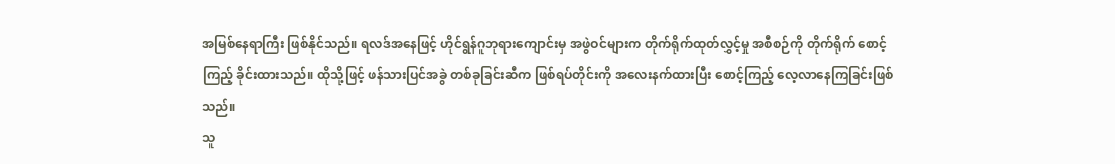အမြစ်နေရာကြီး ဖြစ်နိုင်သည်။ ရလဒ်အနေဖြင့် ဟိုင်ရွန်ဂူဘုရားကျောင်းမှ အဖွဲဝင်များက တိုက်ရိုက်ထုတ်လွှင့်မှု အစီစဉ်ကို တိုက်ရိုက် စောင့်ကြည့် ခိုင်းထားသည်။ ထိုသို့ဖြင့် ဖန်သားပြင်အခွဲ တစ်ခုခြင်းဆီက ဖြစ်ရပ်တိုင်းကို အလေးနက်ထားပြီး စောင့်ကြည့် လေ့လာနေကြခြင်းဖြစ်သည်။
သူ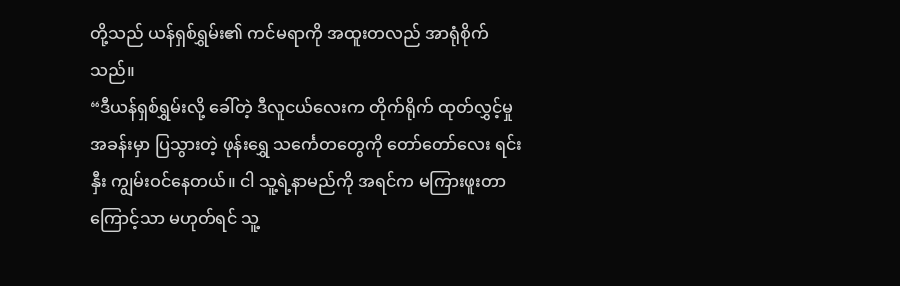တို့သည် ယန်ရှစ်ရွှမ်း၏ ကင်မရာကို အထူးတလည် အာရုံစိုက်သည်။
“ဒီယန်ရှစ်ရွှမ်းလို့ ခေါ်တဲ့ ဒီလူငယ်လေးက တိုက်ရိုက် ထုတ်လွှင့်မှုအခန်းမှာ ပြသွားတဲ့ ဖုန်းရွှေ သင်္ကေတတွေကို တော်တော်လေး ရင်းနှီး ကျွမ်းဝင်နေတယ်။ ငါ သူ့ရဲ့နာမည်ကို အရင်က မကြားဖူးတာကြောင့်သာ မဟုတ်ရင် သူ့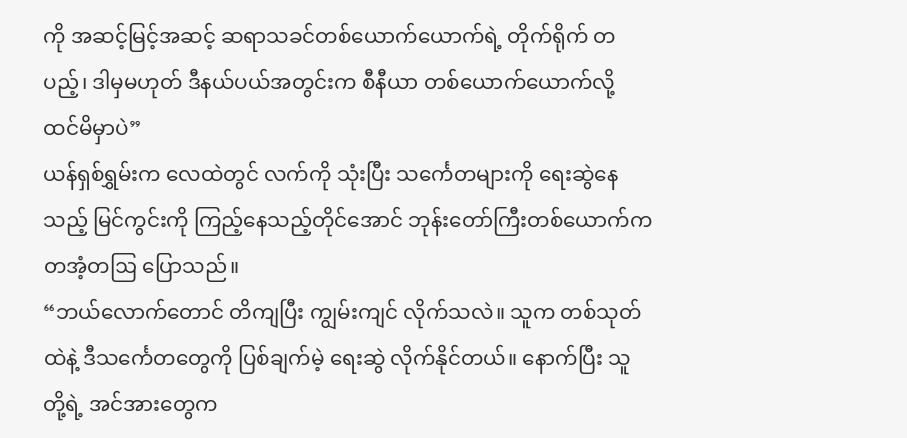ကို အဆင့်မြင့်အဆင့် ဆရာသခင်တစ်ယောက်ယောက်ရဲ့ တိုက်ရိုက် တပည့်၊ ဒါမှမဟုတ် ဒီနယ်ပယ်အတွင်းက စီနီယာ တစ်ယောက်ယောက်လို့ ထင်မိမှာပဲ”
ယန်ရှစ်ရွှမ်းက လေထဲတွင် လက်ကို သုံးပြီး သင်္ကေတများကို ရေးဆွဲနေသည့် မြင်ကွင်းကို ကြည့်နေသည့်တိုင်အောင် ဘုန်းတော်ကြီးတစ်ယောက်က တအံ့တဩ ပြောသည်။
“ဘယ်လောက်တောင် တိကျပြီး ကျွမ်းကျင် လိုက်သလဲ။ သူက တစ်သုတ်ထဲနဲ့ ဒီသင်္ကေတတွေကို ပြစ်ချက်မဲ့ ရေးဆွဲ လိုက်နိုင်တယ်။ နောက်ပြီး သူတို့ရဲ့ အင်အားတွေက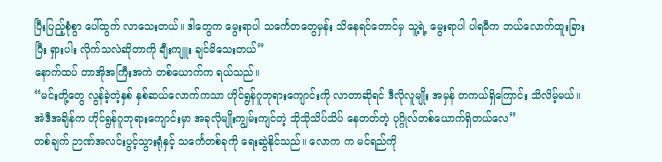ပြီးပြည့်စုံစွာ ပေါ်ထွက် လာသေးတယ်။ ဒါတွေက မွေးရာပါ သင်္ကေတတွေမှန်း သိနေရင်တောင်မှ သူ့ရဲ့ မွေးရာပါ ပါရမီက ဘယ်လောက်ထူးခြားပြီး ရှားပါး လိုက်သလဲဆိုတာကို ချီးကျူး ချင်မိသေးတယ်”
နောက်ထပ် တာအိုအကြီးအကဲ တစ်ယောက်က ရယ်သည်။
“မင်းတို့တွေ လွန်ခဲ့တဲ့နှစ် နှစ်ဆယ်လောက်ကသာ ဟိုင်ရွန်ဂူဘုရားကျောင်းကို လာတာဆိုရင် ဒီလိုလူမျိုး အမှန် တကယ်ရှိကြောင်း သိလိမ့်မယ်။ အဲဒီအချိန်က ဟိုင်ရွန်ဂူဘုရားကျောင်းမှာ အခုလိုမျိုးကျွမ်းကျင်တဲ့ သိုသိုသိပ်သိပ် နေတတ်တဲ့ ပုဂ္ဂိုလ်တစ်ယောက်ရှိတယ်လေ”
တစ်ချက် ဉာဏ်အလင်းပွင့်သွားရုံနှင့် သင်္ကေတစ်ခုကို ရေးဆွဲနိုင်သည်။ လောက က မင်ရည်ကို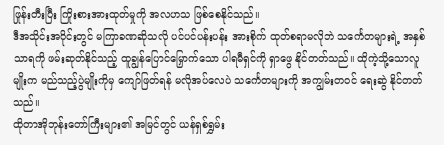ဖြုန်းတီးပြီး ကြိုးစားအားထုတ်မှုကို အလဟသ ဖြစ်စေနိုင်သည်။
ဒီအသိုင်းအဝိုင်းတွင် မကြာခဏဆိုသလို ပင်ပင်ပန်းပန်း အားစိုက် ထုတ်စရာမလိုဘဲ သင်္ကေတများရဲ့ အနှစ်သာရကို ဖမ်းဆုတ်နိုင်သည့် ထူချွန်ပြောင်မြှောက်သော ပါရမီရှင်ကို ရှာဖွေ နိုင်တတ်သည်။ ထိုကဲ့သို့သောလူမျိုးက မည်သည့်ပွဲမျိုးကိုမှ ကျော်ဖြတ်ရန် မလိုအပ်လေပဲ သင်္ကေတများကို အကျွမ်းတဝင် ရေးဆွဲ နိုင်တတ်သည်။
ထိုတာအိုဘုန်းတော်ကြီးများ၏ အမြင်တွင် ယန်ရှစ်ရွှမ်း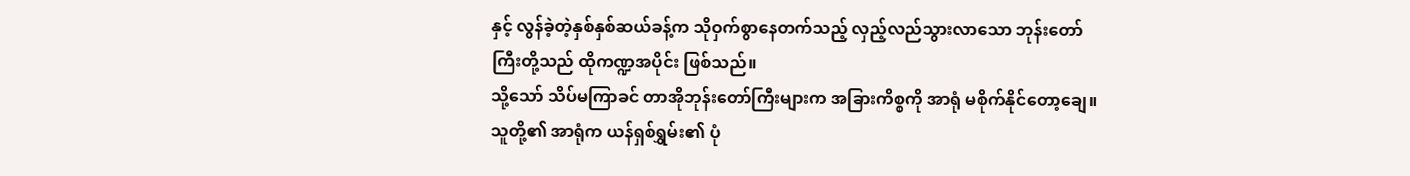နှင့် လွန်ခဲ့တဲ့နှစ်နှစ်ဆယ်ခန့်က သိုဝှက်စွာနေတက်သည့် လှည့်လည်သွားလာသော ဘုန်းတော်ကြီးတို့သည် ထိုကဏ္ဍအပိုင်း ဖြစ်သည်။
သို့သော် သိပ်မကြာခင် တာအိုဘုန်းတော်ကြီးများက အခြားကိစ္စကို အာရုံ မစိုက်နိုင်တော့ချေ။ သူတို့၏ အာရုံက ယန်ရှစ်ရွှမ်း၏ ပုံ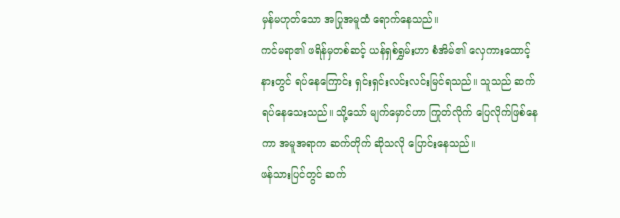မှန်မဟုတ်သော အပြုအမူထံ ရောက်နေသည်။
ကင်မရာ၏ ဖရိန်မှတစ်ဆင့် ယန်ရှစ်ရွှမ်းဟာ စံအိမ်၏ လှေကားထောင့်နားတွင် ရပ်နေကြောင်း ရှင်းရှင်းလင်းလင်းမြင်ရသည်။ သူသည် ဆက်ရပ်နေသေးသည်။ သို့သော် မျက်မှောင်ဟာ ကြုတ်လိုက် ပြေလိုက်ဖြစ်နေကာ အမူအရာက ဆက်တိုက် ဆိုသလို ပြောင်းနေသည်။
ဖန်သားပြင်တွင် ဆက်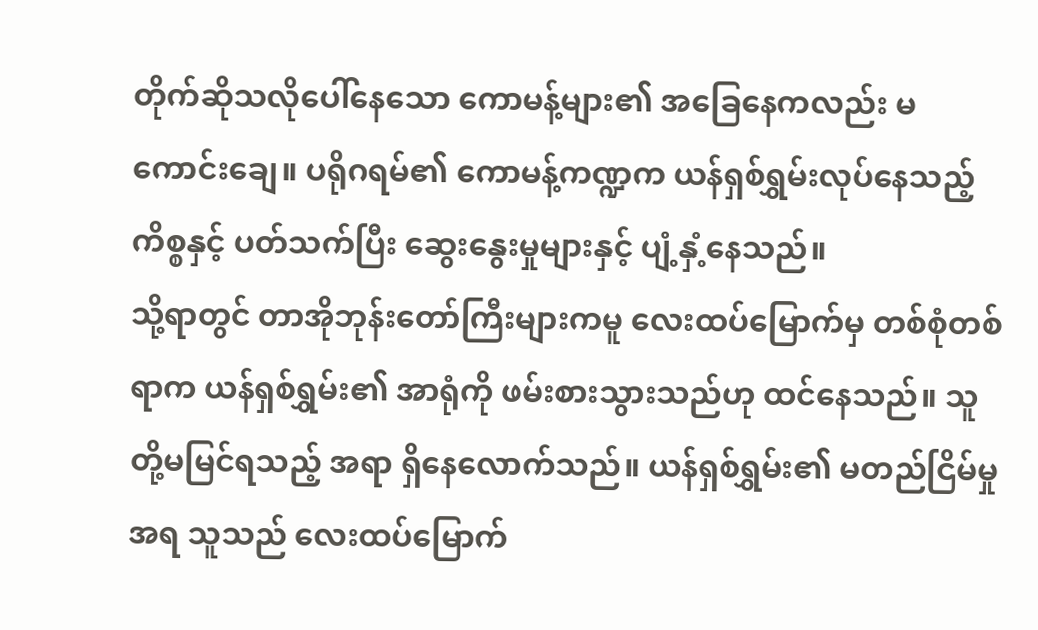တိုက်ဆိုသလိုပေါ်နေသော ကောမန့်များ၏ အခြေနေကလည်း မကောင်းချေ။ ပရိုဂရမ်၏ ကောမန့်ကဏ္ဍက ယန်ရှစ်ရွှမ်းလုပ်နေသည့် ကိစ္စနှင့် ပတ်သက်ပြီး ဆွေးနွေးမှုများနှင့် ပျံ့နှံ့နေသည်။
သို့ရာတွင် တာအိုဘုန်းတော်ကြီးများကမူ လေးထပ်မြောက်မှ တစ်စုံတစ်ရာက ယန်ရှစ်ရွှမ်း၏ အာရုံကို ဖမ်းစားသွားသည်ဟု ထင်နေသည်။ သူတို့မမြင်ရသည့် အရာ ရှိနေလောက်သည်။ ယန်ရှစ်ရွှမ်း၏ မတည်ငြိမ်မှုအရ သူသည် လေးထပ်မြောက်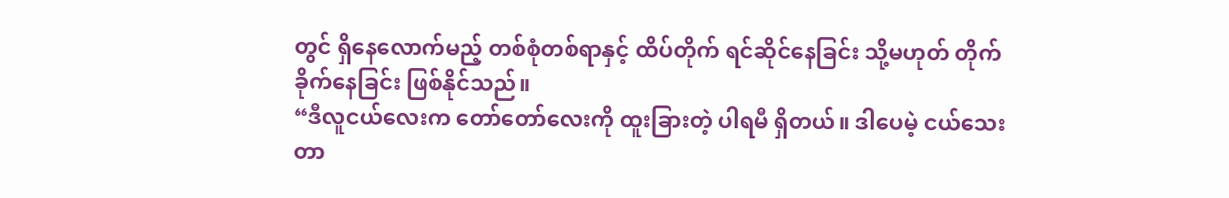တွင် ရှိနေလောက်မည့် တစ်စုံတစ်ရာနှင့် ထိပ်တိုက် ရင်ဆိုင်နေခြင်း သို့မဟုတ် တိုက်ခိုက်နေခြင်း ဖြစ်နိုင်သည်။
“ဒီလူငယ်လေးက တော်တော်လေးကို ထူးခြားတဲ့ ပါရမီ ရှိတယ်။ ဒါပေမဲ့ ငယ်သေးတာ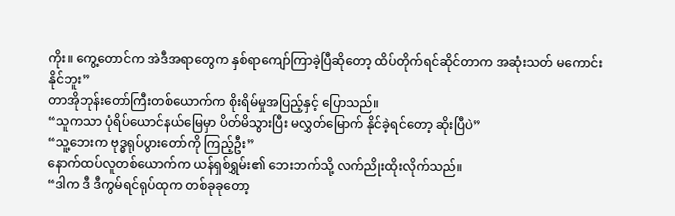ကိုး။ ကွေ့တောင်က အဲဒီအရာတွေက နှစ်ရာကျော်ကြာခဲ့ပြီဆိုတော့ ထိပ်တိုက်ရင်ဆိုင်တာက အဆုံးသတ် မကောင်းနိုင်ဘူး”
တာအိုဘုန်းတော်ကြီးတစ်ယောက်က စိုးရိမ်မှုအပြည့်နှင့် ပြောသည်။
“သူကသာ ပုံရိပ်ယောင်နယ်မြေမှာ ပိတ်မိသွားပြီး မလွှတ်မြောက် နိုင်ခဲ့ရင်တော့ ဆိုးပြီပဲ”
“သူ့ဘေးက ဗုဒ္ဓရုပ်ပွားတော်ကို ကြည့်ဦး”
နောက်ထပ်လူတစ်ယောက်က ယန်ရှစ်ရွှမ်း၏ ဘေးဘက်သို့ လက်ညိုးထိုးလိုက်သည်။
“ဒါက ဒီ ဒီကွမ်ရင်ရုပ်ထုက တစ်ခုခုတော့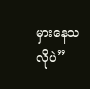မှားနေသလိုပဲ”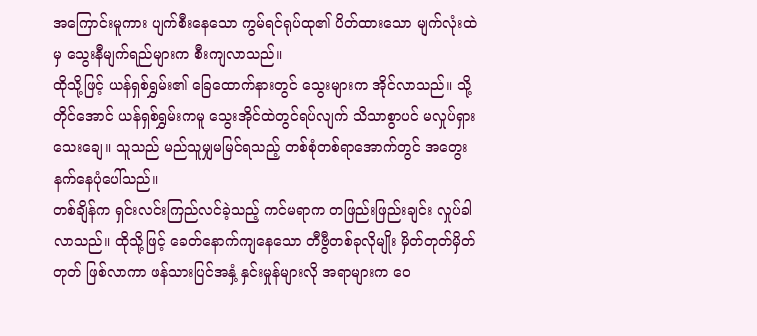အကြောင်းမူကား ပျက်စီးနေသော ကွမ်ရင်ရုပ်ထု၏ ပိတ်ထားသော မျက်လုံးထဲမှ သွေးနီမျက်ရည်များက စီးကျလာသည်။
ထိုသို့ဖြင့် ယန်ရှစ်ရွှမ်း၏ ခြေထောက်နားတွင် သွေးများက အိုင်လာသည်။ သို့တိုင်အောင် ယန်ရှစ်ရွှမ်းကမူ သွေးအိုင်ထဲတွင်ရပ်လျက် သိသာစွာပင် မလှုပ်ရှားသေးချေ။ သူသည် မည်သူမျှမမြင်ရသည့် တစ်စုံတစ်ရာအောက်တွင် အတွေး နက်နေပုံပေါ်သည်။
တစ်ချိန်က ရှင်းလင်းကြည်လင်ခဲ့သည့် ကင်မရာက တဖြည်းဖြည်းချင်း လှုပ်ခါလာသည်။ ထိုသို့ဖြင့် ခေတ်နောက်ကျနေသော တီဗွီတစ်ခုလိုမျိုး မှိတ်တုတ်မှိတ်တုတ် ဖြစ်လာကာ ဖန်သားပြင်အနှံ့ နှင်းမှုန်များလို အရာများက ဝေ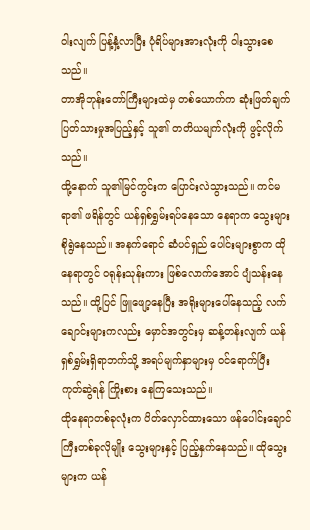ဝါးလျက် ပြန့်နှံ့လာပြီး ပုံရိပ်များအားလုံးကို ဝါးသွားစေသည်။
တာအိုဘုန်းတော်ကြီးများထဲမှ တစ်ယောက်က ဆုံးဖြတ်ချက် ပြတ်သားမှုအပြည့်နှင့် သူ၏ တတိယမျက်လုံးကို ဖွင့်လိုက်သည်။
ထို့နောက် သူ၏မြင်ကွင်းက ပြောင်းလဲသွားသည်။ ကင်မရာ၏ ဖရိန်တွင် ယန်ရှစ်ရွှမ်းရပ်နေသော နေရာက သွေးများ စိုရွဲနေသည်။ အနက်ရောင် ဆံပင်ရှည် ပေါင်းများစွာက ထိုနေရာတွင် ဝရုန်းသုန်းကား ဖြစ်လောက်အောင် ပျံသန်းနေသည်။ ထို့ပြင် ဖြူဖျော့နေပြီး အရိုးများပေါ်နေသည့် လက်ချောင်းများကလည်း မှောင်အတွင်းမှ ဆန့်တန်းလျက် ယန်ရှစ်ရွှမ်းရှိရာဘက်သို့ အရပ်မျက်နှာများမှ ဝင်ရောက်ပြီး ကုတ်ဆွဲရန် ကြိုးစား နေကြသေးသည်။
ထိုနေရာတစ်ခုလုံးက ပိတ်လှောင်ထားသော ဖန်ပေါင်းချောင်ကြီးတစ်ခုလိုမျိုး သွေးများနှင့် ပြည့်နှက်နေသည်။ ထိုသွေးများက ယန်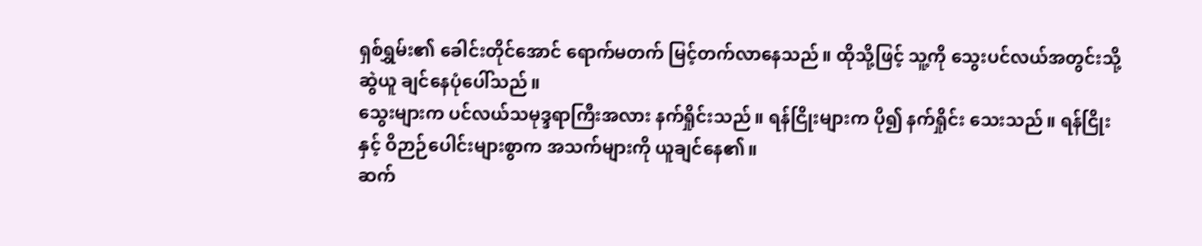ရှစ်ရွှမ်း၏ ခေါင်းတိုင်အောင် ရောက်မတက် မြင့်တက်လာနေသည်။ ထိုသို့ဖြင့် သူ့ကို သွေးပင်လယ်အတွင်းသို့ ဆွဲယူ ချင်နေပုံပေါ်သည်။
သွေးများက ပင်လယ်သမုဒ္ဒရာကြီးအလား နက်ရှိုင်းသည်။ ရန်ငြိုးများက ပို၍ နက်ရှိုင်း သေးသည်။ ရန်ငြိုးနှင့် ဝိဉာဉ်ပေါင်းများစွာက အသက်များကို ယူချင်နေ၏။
ဆက်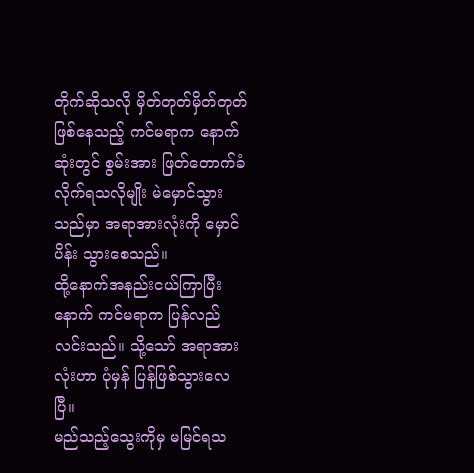တိုက်ဆိုသလို မှိတ်တုတ်မှိတ်တုတ်ဖြစ်နေသည့် ကင်မရာက နောက်ဆုံးတွင် စွမ်းအား ဖြတ်တောက်ခံလိုက်ရသလိုမျိုး မဲမှောင်သွားသည်မှာ အရာအားလုံးကို မှောင်ပိန်း သွားစေသည်။
ထို့နောက်အနည်းငယ်ကြာပြီးနောက် ကင်မရာက ပြန်လည်လင်းသည်။ သို့သော် အရာအားလုံးဟာ ပုံမှန် ပြန်ဖြစ်သွားလေပြီ။
မည်သည့်သွေးကိုမှ မမြင်ရသ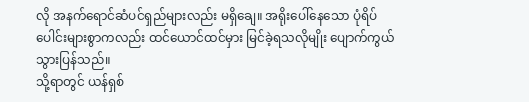လို အနက်ရောင်ဆံပင်ရှည်များလည်း မရှိချေ။ အရိုးပေါ်နေသော ပုံရိပ်ပေါင်းများစွာကလည်း ထင်ယောင်ထင်မှား မြင်ခဲ့ရသလိုမျိုး ပျောက်ကွယ် သွားပြန်သည်။
သို့ရာတွင် ယန်ရှစ်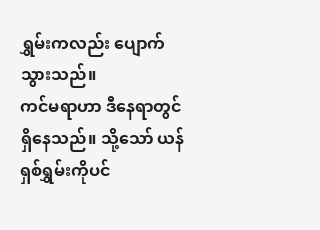ရွှမ်းကလည်း ပျောက်သွားသည်။
ကင်မရာဟာ ဒီနေရာတွင်ရှိနေသည်။ သို့သော် ယန်ရှစ်ရွှမ်းကိုပင်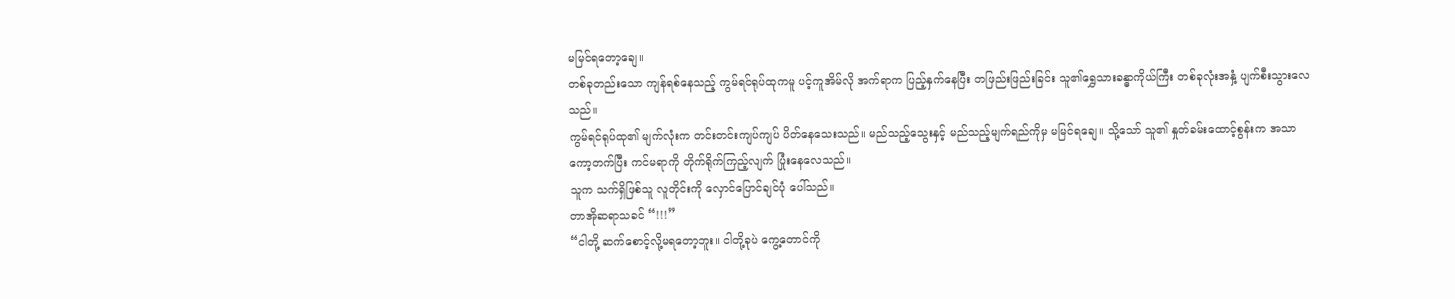မမြင်ရတော့ချေ။
တစ်ခုတည်းသော ကျန်ရစ်နေသည့် ကွမ်ရင်ရုပ်ထုကမူ ပင့်ကူအိမ်လို အက်ရာက ပြည့်နှက်နေပြီး တဖြည်းဖြည်းခြင်း သူ၏ရွှေသားခန္ဓာကိုယ်ကြီး တစ်ခုလုံးအနှံ့ ပျက်စီးသွားလေသည်။
ကွမ်ရင်ရုပ်ထု၏ မျက်လုံးက တင်းတင်းကျပ်ကျပ် ပိတ်နေသေးသည်။ မည်သည့်သွေးနှင့် မည်သည့်မျက်ရည်ကိုမှ မမြင်ရချေ။ သို့သော် သူ၏ နှုတ်ခမ်းထောင့်စွန်းက အသာကော့တက်ပြီး ကင်မရာကို တိုက်ရိုက်ကြည့်လျက် ပြုံးနေလေသည်။
သူက သက်ရှိဖြစ်သူ လူတိုင်းကို လှောင်ပြောင်ချင်ပုံ ပေါ်သည်။
တာအိုဆရာသခင် “!!!”
“ငါတို့ ဆက်စောင့်လို့မရတော့ဘူး။ ငါတို့ခုပဲ ကွေ့တောင်ကို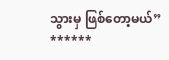သွားမှ ဖြစ်တော့မယ်”
******